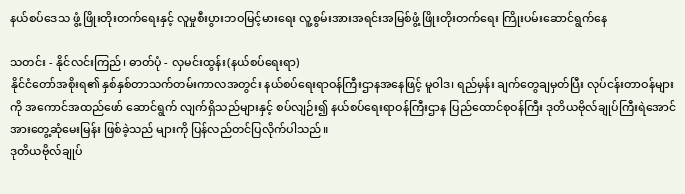နယ်စပ်ဒေသ ဖွံ့ ဖြိုးတိုးတက်ရေးနှင့် လူမှုစီးပွားဘဝမြင့်မားရေး လူ့စွမ်းအားအရင်းအမြစ်ဖွံ့ ဖြိုးတိုးတက်ရေး ကြိုးပမ်းဆောင်ရွက်နေ

သတင်း - နိုင်လင်းကြည်၊ ဓာတ်ပုံ - လှမင်းထွန်း(နယ်စပ်ရေးရာ)
နိုင်ငံတော်အစိုးရ၏ နှစ်နှစ်တာသက်တမ်းကာလအတွင်း နယ်စပ်ရေးရာဝန်ကြီးဌာနအနေဖြင့် မူဝါဒ၊ ရည်မှန်း ချက်တွေချမှတ်ပြီး လုပ်ငန်းတာဝန်များကို အကောင်အထည်ဖော် ဆောင်ရွက် လျက်ရှိသည်များနှင့် စပ်လျဉ်း၍ နယ်စပ်ရေးရာဝန်ကြီးဌာန ပြည်ထောင်စုဝန်ကြီး ဒုတိယဗိုလ်ချုပ်ကြီးရဲအောင်အားတွေ့ဆုံမေးမြန်း ဖြစ်ခဲ့သည် များကို ပြန်လည်တင်ပြလိုက်ပါသည်။
ဒုတိယဗိုလ်ချုပ်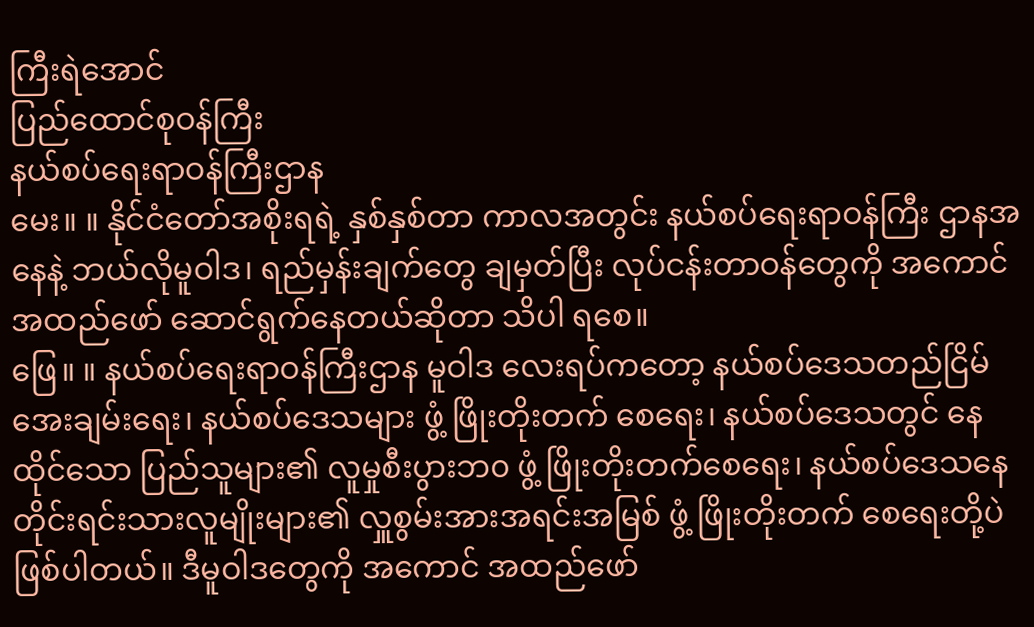ကြီးရဲအောင်
ပြည်ထောင်စုဝန်ကြီး
နယ်စပ်ရေးရာဝန်ကြီးဌာန
မေး။ ။ နိုင်ငံတော်အစိုးရရဲ့ နှစ်နှစ်တာ ကာလအတွင်း နယ်စပ်ရေးရာဝန်ကြီး ဌာနအနေနဲ့ ဘယ်လိုမူဝါဒ၊ ရည်မှန်းချက်တွေ ချမှတ်ပြီး လုပ်ငန်းတာဝန်တွေကို အကောင် အထည်ဖော် ဆောင်ရွက်နေတယ်ဆိုတာ သိပါ ရစေ။
ဖြေ။ ။ နယ်စပ်ရေးရာဝန်ကြီးဌာန မူဝါဒ လေးရပ်ကတော့ နယ်စပ်ဒေသတည်ငြိမ် အေးချမ်းရေး၊ နယ်စပ်ဒေသများ ဖွံ့ ဖြိုးတိုးတက် စေရေး၊ နယ်စပ်ဒေသတွင် နေထိုင်သော ပြည်သူများ၏ လူမှုစီးပွားဘ၀ ဖွံ့ ဖြိုးတိုးတက်စေရေး၊ နယ်စပ်ဒေသနေ တိုင်းရင်းသားလူမျိုးများ၏ လှူစွမ်းအားအရင်းအမြစ် ဖွံ့ ဖြိုးတိုးတက် စေရေးတို့ပဲ ဖြစ်ပါတယ်။ ဒီမူဝါဒတွေကို အကောင် အထည်ဖော်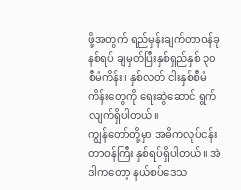ဖို့အတွက် ရည်မှန်းချက်တာဝန်ခုနစ်ရပ် ချမှတ်ပြီးနှစ်ရှည်နှစ် ၃၀ စီမံကိန်း၊ နှစ်လတ် ငါးနှစ်စီမံကိန်းတွေကို ရေးဆွဲဆောင် ရွက်လျက်ရှိပါတယ်။
ကျွန်တော်တို့မှာ အဓိကလုပ်ငန်းတာဝန်ကြီး နှစ်ရပ်ရှိပါတယ်။ အဲဒါကတော့ နယ်စပ်ဒေသ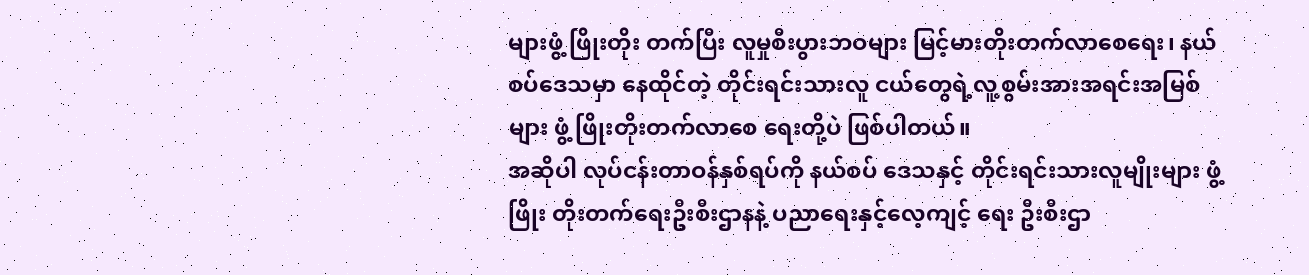များဖွံ့ ဖြိုးတိုး တက်ပြီး လူမှုစီးပွားဘဝများ မြင့်မားတိုးတက်လာစေရေး၊ နယ်စပ်ဒေသမှာ နေထိုင်တဲ့ တိုင်းရင်းသားလူ ငယ်တွေရဲ့လူ့စွမ်းအားအရင်းအမြစ်များ ဖွံ့ ဖြိုးတိုးတက်လာစေ ရေးတို့ပဲ ဖြစ်ပါတယ်။
အဆိုပါ လုပ်ငန်းတာဝန်နှစ်ရပ်ကို နယ်စပ် ဒေသနှင့် တိုင်းရင်းသားလူမျိုးများ ဖွံ့ဖြိုး တိုးတက်ရေးဦးစီးဌာနနဲ့ ပညာရေးနှင့်လေ့ကျင့် ရေး ဦးစီးဌာ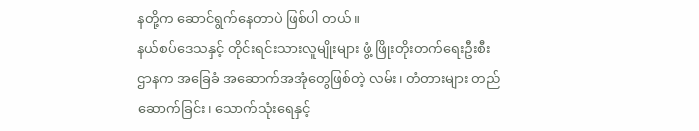နတို့က ဆောင်ရွက်နေတာပဲ ဖြစ်ပါ တယ်။
နယ်စပ်ဒေသနှင့် တိုင်းရင်းသားလူမျိုးများ ဖွံ့ ဖြိုးတိုးတက်ရေးဦးစီးဌာနက အခြေခံ အဆောက်အအုံတွေဖြစ်တဲ့ လမ်း၊ တံတားများ တည်ဆောက်ခြင်း၊ သောက်သုံးရေနှင့်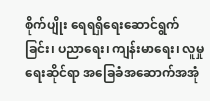စိုက်ပျိုး ရေရရှိရေးဆောင်ရွက်ခြင်း၊ ပညာရေး၊ ကျန်းမာရေး၊ လူမှုရေးဆိုင်ရာ အခြေခံအဆောက်အအုံ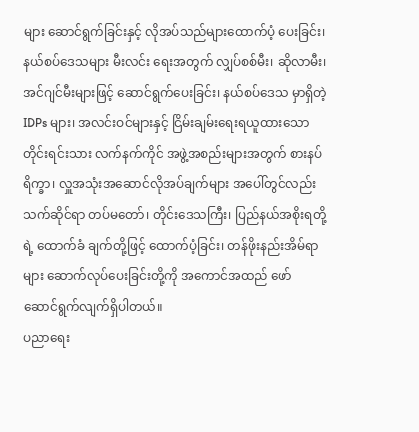များ ဆောင်ရွက်ခြင်းနှင့် လိုအပ်သည်များထောက်ပံ့ ပေးခြင်း၊ နယ်စပ်ဒေသများ မီးလင်း ရေးအတွက် လျှပ်စစ်မီး၊ ဆိုလာမီး၊ အင်ဂျင်မီးများဖြင့် ဆောင်ရွက်ပေးခြင်း၊ နယ်စပ်ဒေသ မှာရှိတဲ့ IDPs များ၊ အလင်းဝင်များနှင့် ငြိမ်းချမ်းရေးရယူထားသော တိုင်းရင်းသား လက်နက်ကိုင် အဖွဲ့အစည်းများအတွက် စားနပ်ရိက္ခာ၊ လှူအသုံးအဆောင်လိုအပ်ချက်များ အပေါ်တွင်လည်း သက်ဆိုင်ရာ တပ်မတော်၊ တိုင်းဒေသကြီး၊ ပြည်နယ်အစိုးရတို့ရဲ့ ထောက်ခံ ချက်တို့ဖြင့် ထောက်ပံ့ခြင်း၊ တန်ဖိုးနည်းအိမ်ရာ များ ဆောက်လုပ်ပေးခြင်းတို့ကို အကောင်အထည် ဖော် ဆောင်ရွက်လျက်ရှိပါတယ်။
ပညာရေး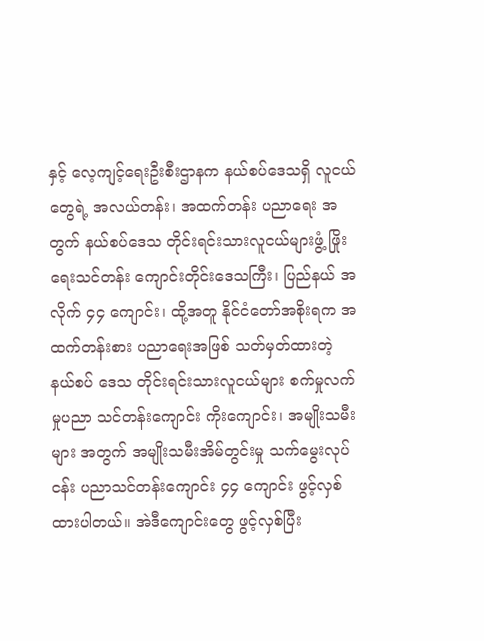နှင့် လေ့ကျင့်ရေးဦးစီးဌာနက နယ်စပ်ဒေသရှိ လူငယ်တွေရဲ့ အလယ်တန်း၊ အထက်တန်း ပညာရေး အတွက် နယ်စပ်ဒေသ တိုင်းရင်းသားလူငယ်များဖွံ့ ဖြိုးရေးသင်တန်း ကျောင်းတိုင်းဒေသကြီး၊ ပြည်နယ် အလိုက် ၄၄ ကျောင်း၊ ထို့အတူ နိုင်ငံတော်အစိုးရက အထက်တန်းစား ပညာရေးအဖြစ် သတ်မှတ်ထားတဲ့ နယ်စပ် ဒေသ တိုင်းရင်းသားလူငယ်များ စက်မှုလက်မှုပညာ သင်တန်းကျောင်း ကိုးကျောင်း၊ အမျိုးသမီးများ အတွက် အမျိုးသမီးအိမ်တွင်းမှု သက်မွေးလုပ်ငန်း ပညာသင်တန်းကျောင်း ၄၄ ကျောင်း ဖွင့်လှစ်ထားပါတယ်။ အဲဒီကျောင်းတွေ ဖွင့်လှစ်ပြီး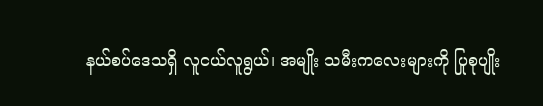နယ်စပ်ဒေသရှိ လူငယ်လူရွယ်၊ အမျိုး သမီးကလေးများကို ပြုစုပျိုး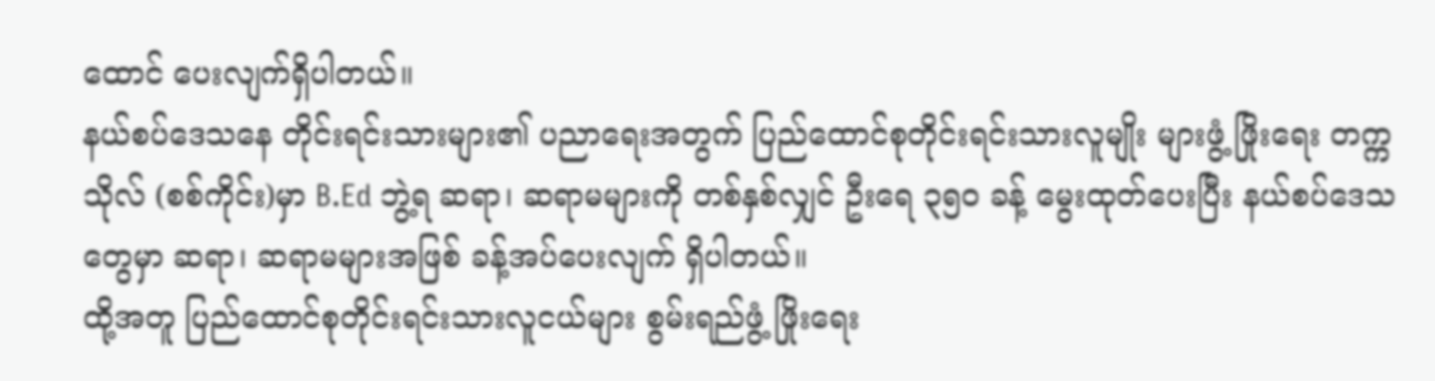ထောင် ပေးလျက်ရှိပါတယ်။
နယ်စပ်ဒေသနေ တိုင်းရင်းသားများ၏ ပညာရေးအတွက် ပြည်ထောင်စုတိုင်းရင်းသားလူမျိုး များဖွံ့ ဖြိုးရေး တက္ကသိုလ် (စစ်ကိုင်း)မှာ B.Ed ဘွဲ့ရ ဆရာ၊ ဆရာမများကို တစ်နှစ်လျှင် ဦးရေ ၃၅၀ ခန့် မွေးထုတ်ပေးပြီး နယ်စပ်ဒေသတွေမှာ ဆရာ၊ ဆရာမများအဖြစ် ခန့်အပ်ပေးလျက် ရှိပါတယ်။
ထို့အတူ ပြည်ထောင်စုတိုင်းရင်းသားလူငယ်များ စွမ်းရည်ဖွံ့ ဖြိုးရေး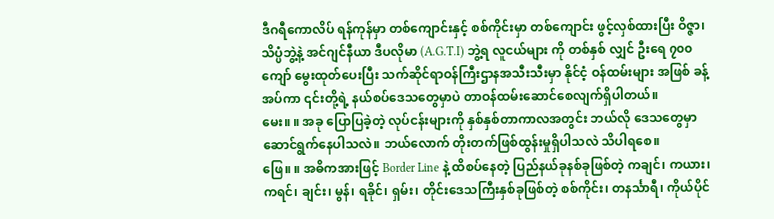ဒီဂရီကောလိပ် ရန်ကုန်မှာ တစ်ကျောင်းနှင့် စစ်ကိုင်းမှာ တစ်ကျောင်း ဖွင့်လှစ်ထားပြီး ဝိဇ္ဇာ၊ သိပ္ပံဘွဲ့နဲ့ အင်ဂျင်နီယာ ဒီပလိုမာ (A.G.T.I) ဘွဲ့ရ လူငယ်များ ကို တစ်နှစ် လျှင် ဦးရေ ၇၀၀ ကျော် မွေးထုတ်ပေးပြီး သက်ဆိုင်ရာဝန်ကြီးဌာနအသီးသီးမှာ နိုင်ငံ့ ဝန်ထမ်းများ အဖြစ် ခန့်အပ်ကာ ၎င်းတို့ရဲ့ နယ်စပ်ဒေသတွေမှာပဲ တာဝန်ထမ်းဆောင်စေလျက်ရှိပါတယ်။
မေး။ ။ အခု ပြောပြခဲ့တဲ့ လုပ်ငန်းများကို နှစ်နှစ်တာကာလအတွင်း ဘယ်လို ဒေသတွေမှာ ဆောင်ရွက်နေပါသလဲ။ ဘယ်လောက် တိုးတက်ဖြစ်ထွန်းမှုရှိပါသလဲ သိပါရစေ။
ဖြေ။ ။ အဓိကအားဖြင့် Border Line နဲ့ ထိစပ်နေတဲ့ ပြည်နယ်ခုနစ်ခုဖြစ်တဲ့ ကချင်၊ ကယား၊ ကရင်၊ ချင်း၊ မွန်၊ ရခိုင်၊ ရှမ်း၊ တိုင်းဒေသကြီးနှစ်ခုဖြစ်တဲ့ စစ်ကိုင်း၊ တနင်္သာရီ၊ ကိုယ်ပိုင်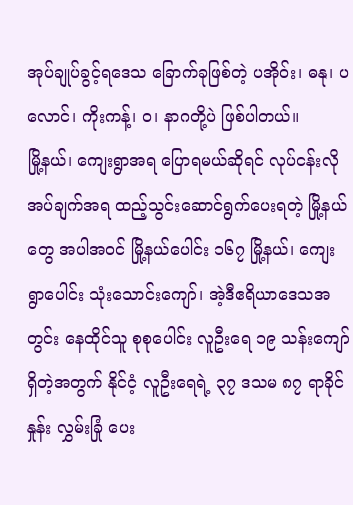အုပ်ချုပ်ခွင့်ရဒေသ ခြောက်ခုဖြစ်တဲ့ ပအိုဝ်း၊ ဓနု၊ ပလောင်၊ ကိုးကန့်၊ ဝ၊ နာဂတို့ပဲ ဖြစ်ပါတယ်။
မြို့နယ်၊ ကျေးရွာအရ ပြောရမယ်ဆိုရင် လုပ်ငန်းလိုအပ်ချက်အရ ထည့်သွင်းဆောင်ရွက်ပေးရတဲ့ မြို့နယ်တွေ အပါအဝင် မြို့နယ်ပေါင်း ၁၆၇ မြို့နယ်၊ ကျေးရွာပေါင်း သုံးသောင်းကျော်၊ အဲ့ဒီဧရိယာဒေသအတွင်း နေထိုင်သူ စုစုပေါင်း လူဦးရေ ၁၉ သန်းကျော်ရှိတဲ့အတွက် နိုင်ငံ့ လူဦးရေရဲ့ ၃၇ ဒသမ ၈၇ ရာခိုင်နှုန်း လွှမ်းခြုံ ပေး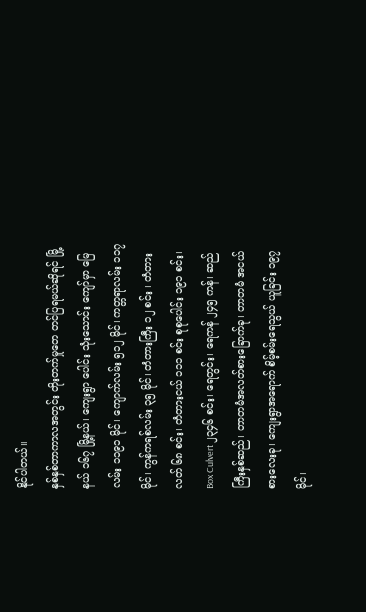နိုင်ပါတယ်။
နှစ်နှစ်တာကာလအတွင်း တိုးတက်မှုတေ တင်ပြရမယ်ဆိုရင် မြို့နယ် ၁၆၇ မြို့နယ်၊ ကျေးရွာ ပေါင်း သုံးသောင်း ကျော်မှာ မြေလမ်း ၁၁၉၁ မိုင်၊ ကျောက်လမ်း ၅၁၂ မိုင်၊ ကတ္တရာလမ်း ၁၁၇ မိုင်၊ ကွန်ကရစ်လမ်း ၃၅ မိုင်၊ တံတားကြီး ၁၂ စင်း ၊ တံတားလတ် ၆၈ စင်း၊ တံတားငယ် ၁၁၁ စင်း စုစုပေါင်း ၁၉၁ စင်း၊ Box Culvert ၂၃၄၆ စင်း၊ ရေတွင်း၊ ရေကန် ၂၄၅ ကန်၊ ဆည်ကြီးနှစ်ဆည်၊ တာတမံအလတ်စားခြောက်ခု၊ တာတမံ အငယ် စားလေးခု၊ ကျေးရွာအရောက် စိမ့်စမ်းရေသွယ် ယူခြင်း ၁၉၇ မိုင်၊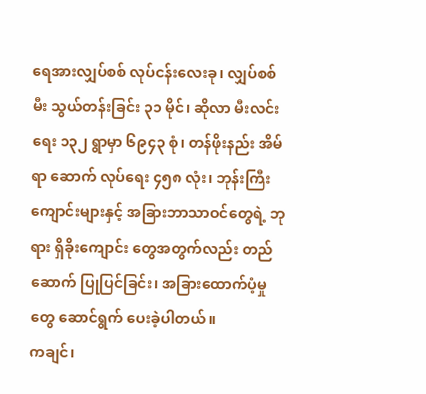ရေအားလျှပ်စစ် လုပ်ငန်းလေးခု၊ လျှပ်စစ်မီး သွယ်တန်းခြင်း ၃၁ မိုင်၊ ဆိုလာ မီးလင်းရေး ၁၃၂ ရွာမှာ ၆၉၄၃ စုံ၊ တန်ဖိုးနည်း အိမ်ရာ ဆောက် လုပ်ရေး ၄၅၈ လုံး၊ ဘုန်းကြီး ကျောင်းများနှင့် အခြားဘာသာဝင်တွေရဲ့ ဘုရား ရှိခိုးကျောင်း တွေအတွက်လည်း တည်ဆောက် ပြုပြင်ခြင်း၊ အခြားထောက်ပံ့မှုတွေ ဆောင်ရွက် ပေးခဲ့ပါတယ်။
ကချင်၊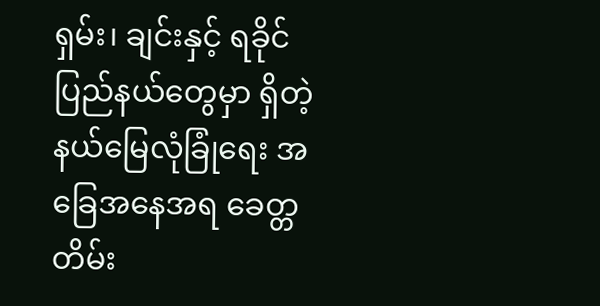ရှမ်း၊ ချင်းနှင့် ရခိုင်ပြည်နယ်တွေမှာ ရှိတဲ့ နယ်မြေလုံခြုံရေး အခြေအနေအရ ခေတ္တ တိမ်း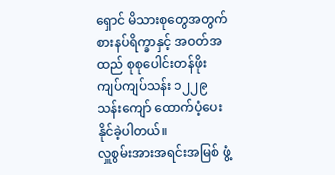ရှောင် မိသားစုတွေအတွက် စားနပ်ရိက္ခာနှင့် အဝတ်အထည် စုစုပေါင်းတန်ဖိုး ကျပ်ကျပ်သန်း ၁၂၂၉ သန်းကျော် ထောက်ပံ့ပေးနိုင်ခဲ့ပါတယ်။
လှူစွမ်းအားအရင်းအမြစ် ဖွံ့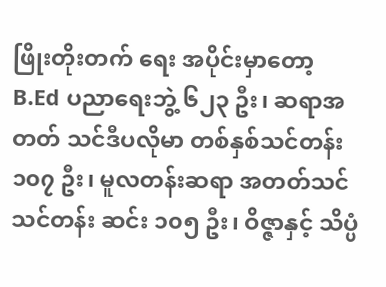ဖြိုးတိုးတက် ရေး အပိုင်းမှာတော့ B.Ed ပညာရေးဘွဲ့ ၆၂၃ ဦး၊ ဆရာအတတ် သင်ဒီပလိုမာ တစ်နှစ်သင်တန်း ၁၀၇ ဦး၊ မူလတန်းဆရာ အတတ်သင်သင်တန်း ဆင်း ၁၀၅ ဦး၊ ဝိဇ္ဇာနှင့် သိပ္ပံ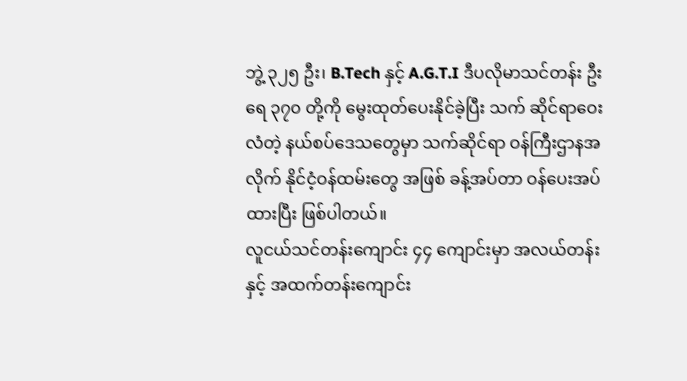ဘွဲ့ ၃၂၅ ဦး၊ B.Tech နှင့် A.G.T.I ဒီပလိုမာသင်တန်း ဦးရေ ၃၇၀ တို့ကို မွေးထုတ်ပေးနိုင်ခဲ့ပြီး သက် ဆိုင်ရာဝေးလံတဲ့ နယ်စပ်ဒေသတွေမှာ သက်ဆိုင်ရာ ဝန်ကြီးဌာနအလိုက် နိုင်ငံ့ဝန်ထမ်းတွေ အဖြစ် ခန့်အပ်တာ ဝန်ပေးအပ်ထားပြီး ဖြစ်ပါတယ်။
လူငယ်သင်တန်းကျောင်း ၄၄ ကျောင်းမှာ အလယ်တန်းနှင့် အထက်တန်းကျောင်း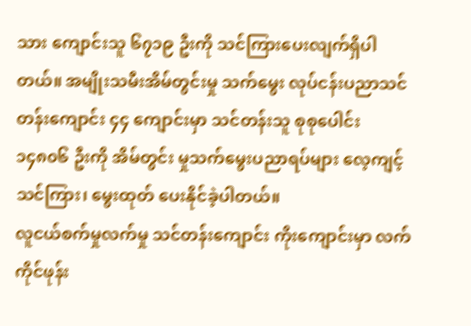သား ကျောင်းသူ ၆၇၁၉ ဦးကို သင်ကြားပေးလျက်ရှိပါတယ်။ အမျိုးသမီးအိမ်တွင်းမှု သက်မွေး လုပ်ငန်းပညာသင်တန်းကျောင်း ၄၄ ကျောင်းမှာ သင်တန်းသူ စုစုပေါင်း ၁၄၈၀၆ ဦးကို အိမ်တွင်း မှုသက်မွေးပညာရပ်များ လေ့ကျင့်သင်ကြား၊ မွေးထုတ် ပေးနိုင်ခဲ့ပါတယ်။
လူငယ်စက်မှုလက်မှု သင်တန်းကျောင်း ကိုးကျောင်းမှာ လက်ကိုင်ဖုန်း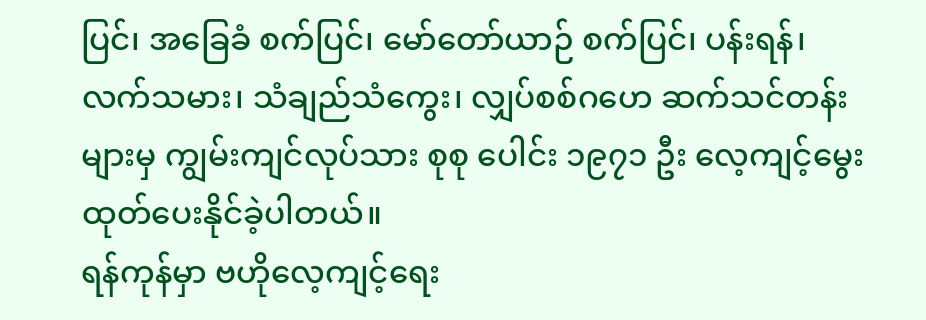ပြင်၊ အခြေခံ စက်ပြင်၊ မော်တော်ယာဉ် စက်ပြင်၊ ပန်းရန်၊ လက်သမား၊ သံချည်သံကွေး၊ လျှပ်စစ်ဂဟေ ဆက်သင်တန်းများမှ ကျွမ်းကျင်လုပ်သား စုစု ပေါင်း ၁၉၇၁ ဦး လေ့ကျင့်မွေးထုတ်ပေးနိုင်ခဲ့ပါတယ်။
ရန်ကုန်မှာ ဗဟိုလေ့ကျင့်ရေး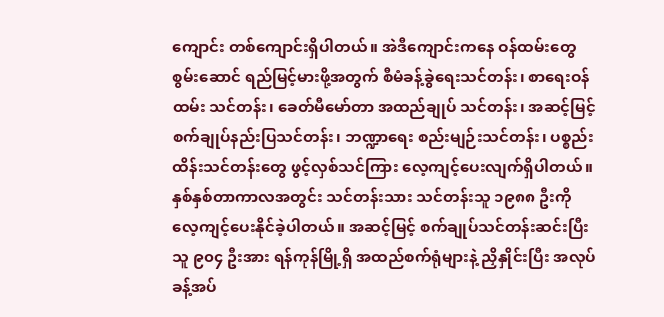ကျောင်း တစ်ကျောင်းရှိပါတယ်။ အဲဒီကျောင်းကနေ ဝန်ထမ်းတွေ စွမ်းဆောင် ရည်မြင့်မားဖို့အတွက် စီမံခန့်ခွဲရေးသင်တန်း၊ စာရေးဝန်ထမ်း သင်တန်း၊ ခေတ်မီမော်တာ အထည်ချုပ် သင်တန်း၊ အဆင့်မြင့် စက်ချုပ်နည်းပြသင်တန်း၊ ဘဏ္ဍာရေး စည်းမျဉ်းသင်တန်း၊ ပစ္စည်းထိန်းသင်တန်းတွေ ဖွင့်လှစ်သင်ကြား လေ့ကျင့်ပေးလျက်ရှိပါတယ်။ နှစ်နှစ်တာကာလအတွင်း သင်တန်းသား သင်တန်းသူ ၁၉၈၈ ဦးကို လေ့ကျင့်ပေးနိုင်ခဲ့ပါတယ်။ အဆင့်မြင့် စက်ချုပ်သင်တန်းဆင်းပြီးသူ ၉၀၄ ဦးအား ရန်ကုန်မြို့ရှိ အထည်စက်ရုံများနဲ့ ညှိနှိုင်းပြီး အလုပ်ခန့်အပ်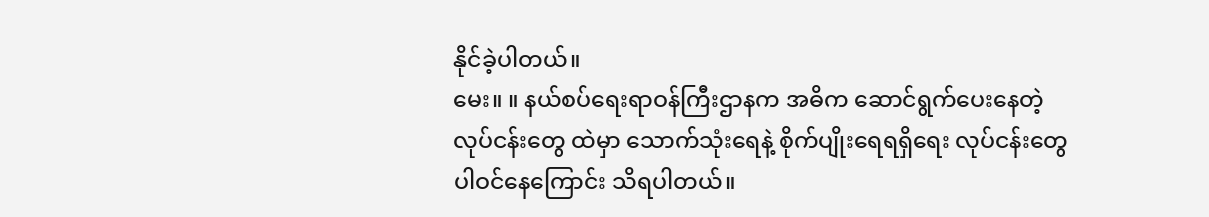နိုင်ခဲ့ပါတယ်။
မေး။ ။ နယ်စပ်ရေးရာဝန်ကြီးဌာနက အဓိက ဆောင်ရွက်ပေးနေတဲ့ လုပ်ငန်းတွေ ထဲမှာ သောက်သုံးရေနဲ့ စိုက်ပျိုးရေရရှိရေး လုပ်ငန်းတွေပါဝင်နေကြောင်း သိရပါတယ်။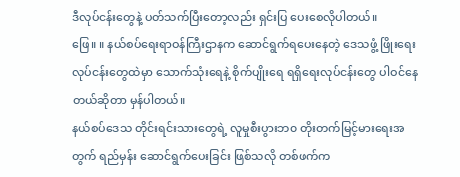ဒီလုပ်ငန်းတွေနဲ့ ပတ်သက်ပြီးတော့လည်း ရှင်းပြ ပေးစေလိုပါတယ်။
ဖြေ။ ။ နယ်စပ်ရေးရာဝန်ကြီးဌာနက ဆောင်ရွက်ရပေးနေတဲ့ ဒေသဖွံ့ ဖြိုးရေး လုပ်ငန်းတွေထဲမှာ သောက်သုံးရေနဲ့ စိုက်ပျိုးရေ ရရှိရေးလုပ်ငန်းတွေ ပါဝင်နေတယ်ဆိုတာ မှန်ပါတယ်။
နယ်စပ်ဒေသ တိုင်းရင်းသားတွေရဲ့ လူမှုစီးပွားဘ၀ တိုးတက်မြင့်မားရေးအတွက် ရည်မှန်း ဆောင်ရွက်ပေးခြင်း ဖြစ်သလို တစ်ဖက်က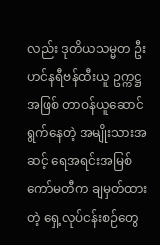လည်း ဒုတိယသမ္မတ ဦးဟင်နရီဗန်ထီးယူ ဥက္ကဋ္ဌအဖြစ် တာဝန်ယူဆောင်ရွက်နေတဲ့ အမျိုးသားအဆင့် ရေအရင်းအမြစ်ကော်မတီက ချမှတ်ထားတဲ့ ရှေ့လုပ်ငန်းစဉ်တွေ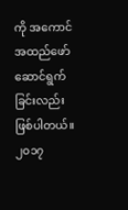ကို အကောင်အထည်ဖော် ဆောင်ရွက်ခြင်းလည်းဖြစ်ပါတယ်။
၂၀၁၇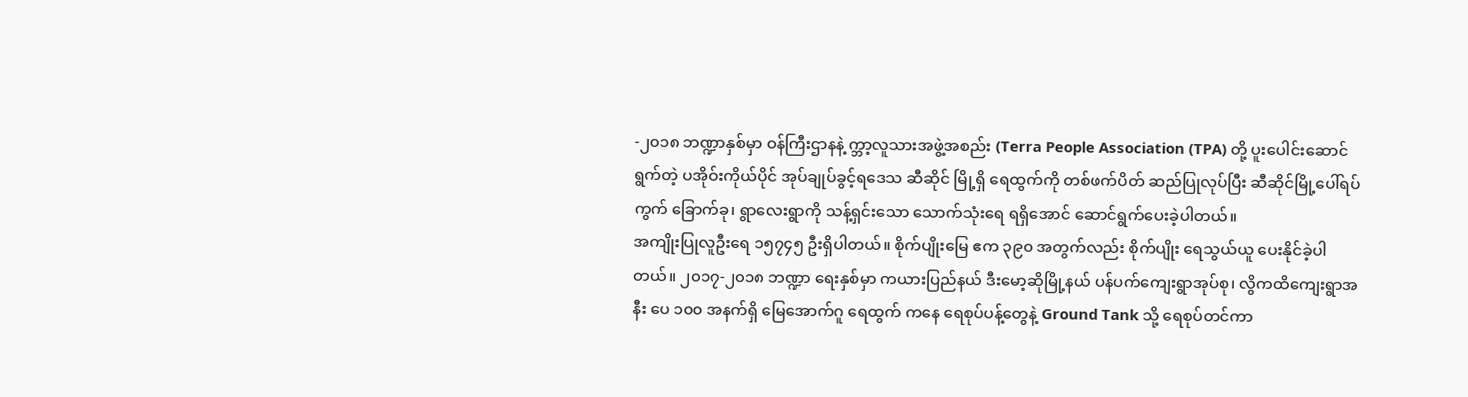-၂၀၁၈ ဘဏ္ဍာနှစ်မှာ ဝန်ကြီးဌာနနဲ့ က္ဘာ့လူသားအဖွဲ့အစည်း (Terra People Association (TPA) တို့ ပူးပေါင်းဆောင်ရွက်တဲ့ ပအိုဝ်းကိုယ်ပိုင် အုပ်ချုပ်ခွင့်ရဒေသ ဆီဆိုင် မြို့ရှိ ရေထွက်ကို တစ်ဖက်ပိတ် ဆည်ပြုလုပ်ပြီး ဆီဆိုင်မြို့ပေါ်ရပ်ကွက် ခြောက်ခု၊ ရွာလေးရွာကို သန့်ရှင်းသော သောက်သုံးရေ ရရှိအောင် ဆောင်ရွက်ပေးခဲ့ပါတယ်။
အကျိုးပြုလူဦးရေ ၁၅၇၄၅ ဦးရှိပါတယ်။ စိုက်ပျိုးမြေ ဧက ၃၉၀ အတွက်လည်း စိုက်ပျိုး ရေသွယ်ယူ ပေးနိုင်ခဲ့ပါတယ်။ ၂၀၁၇-၂၀၁၈ ဘဏ္ဍာ ရေးနှစ်မှာ ကယားပြည်နယ် ဒီးမော့ဆိုမြို့နယ် ပန်ပက်ကျေးရွာအုပ်စု၊ လွိကထိကျေးရွာအနီး ပေ ၁၀၀ အနက်ရှိ မြေအောက်ဂူ ရေထွက် ကနေ ရေစုပ်ပန့်တွေနဲ့ Ground Tank သို့ ရေစုပ်တင်ကာ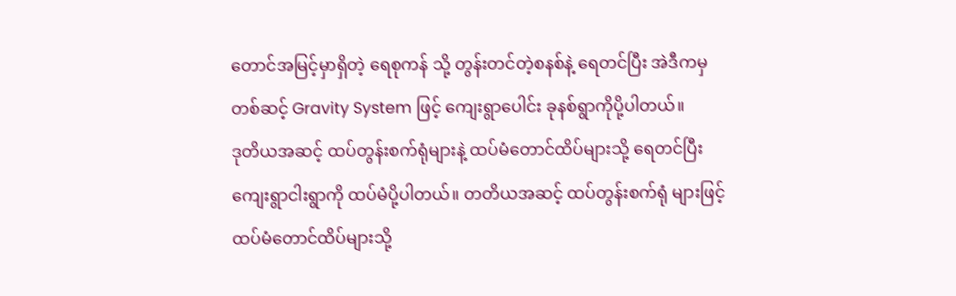တောင်အမြင့်မှာရှိတဲ့ ရေစုကန် သို့ တွန်းတင်တဲ့စနစ်နဲ့ ရေတင်ပြီး အဲဒီကမှ တစ်ဆင့် Gravity System ဖြင့် ကျေးရွာပေါင်း ခုနစ်ရွာကိုပို့ပါတယ်။
ဒုတိယအဆင့် ထပ်တွန်းစက်ရုံများနဲ့ ထပ်မံတောင်ထိပ်များသို့ ရေတင်ပြီး ကျေးရွာငါးရွာကို ထပ်မံပို့ပါတယ်။ တတိယအဆင့် ထပ်တွန်းစက်ရုံ များဖြင့် ထပ်မံတောင်ထိပ်များသို့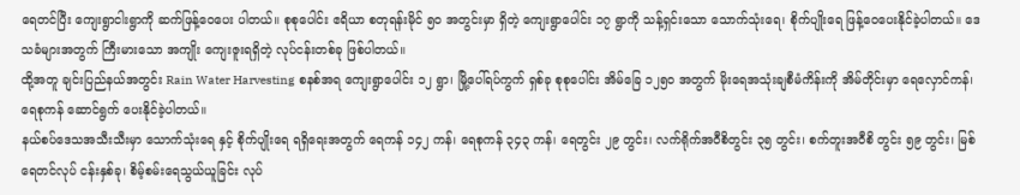ရေတင်ပြီး ကျေးရွာငါးရွာကို ဆက်ဖြန့်ဝေပေး ပါတယ်။ စုစုပေါင်း ဧရိယာ စတုရန်းမိုင် ၅၀ အတွင်းမှာ ရှိတဲ့ ကျေးရွာပေါင်း ၁၇ ရွာကို သန့်ရှင်းသော သောက်သုံးရေ၊ စိုက်ပျိုးရေ ဖြန့်ဝေပေးနိုင်ခဲ့ပါတယ်။ ဒေသခံများအတွက် ကြီးမားသော အကျိုး ကျေးဇူးရရှိတဲ့ လုပ်ငန်းတစ်ခု ဖြစ်ပါတယ်။
ထို့အတူ ချင်းပြည်နယ်အတွင်း Rain Water Harvesting စနစ်အရ ကျေးရွာပေါင်း ၁၂ ရွာ၊ မြို့ပေါ်ရပ်ကွက် ရှစ်ခု စုစုပေါင်း အိမ်ခြေ ၁၂၅၀ အတွက် မိုးရေအသုံးချစီမံကိန်းကို အိမ်တိုင်းမှာ ရေလှောင်ကန်၊ ရေစုကန် ဆောင်ရွက် ပေးနိုင်ခဲ့ပါတယ်။
နယ်စပ်ဒေသအသီးသီးမှာ သောက်သုံးရေ နှင့် စိုက်ပျိုးရေ ရရှိရေးအတွက် ရေကန် ၁၄၂ ကန်၊ ရေစုကန် ၃၄၃ ကန်၊ ရေတွင်း ၂၉ တွင်း၊ လက်ရိုက်အဝီစိတွင်း ၃၅ တွင်း၊ စက်တူးအဝီစိ တွင်း ၅၉ တွင်း၊ မြစ်ရေတင်လုပ် ငန်းနှစ်ခု၊ စိမ့်စမ်းရေသွယ်ယူခြင်း လုပ်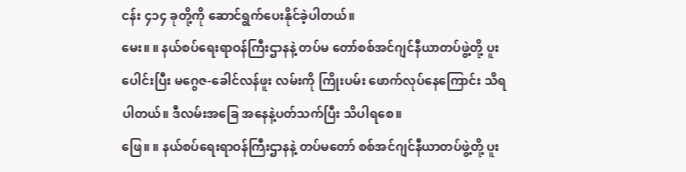ငန်း ၄၁၄ ခုတို့ကို ဆောင်ရွက်ပေးနိုင်ခဲ့ပါတယ်။
မေး။ ။ နယ်စပ်ရေးရာဝန်ကြီးဌာနနဲ့ တပ်မ တော်စစ်အင်ဂျင်နီယာတပ်ဖွဲ့တို့ ပူးပေါင်းပြီး မဂွေဇ-ခေါင်လန်ဖူး လမ်းကို ကြိုးပမ်း ဖောက်လုပ်နေကြောင်း သိရပါတယ်။ ဒီလမ်းအခြေ အနေနဲ့ပတ်သက်ပြီး သိပါရစေ။
ဖြေ။ ။ နယ်စပ်ရေးရာဝန်ကြီးဌာနနဲ့ တပ်မတော် စစ်အင်ဂျင်နီယာတပ်ဖွဲ့တို့ ပူး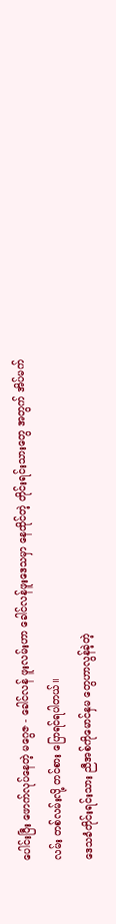ပေါင်းပြီး ဖောက်လုပ်နေတဲ့ မဂွေဇ - ခေါင်လန် ဖူးလမ်းဟာ ခေါင်လန်ဖူးဒေသမှာ နေထိုင်တဲ့ တိုင်းရင်းသားတွေ အတွက် အိပ်မက်လမ်း တစ်လမ်းလို့ တင်စား ပြောရင်ရပါတယ်။
ဒေသခံတိုင်းရင်းသား ညီအစ်ကိုမောင်နှမ တွေဟာလွန်ခဲ့တဲ့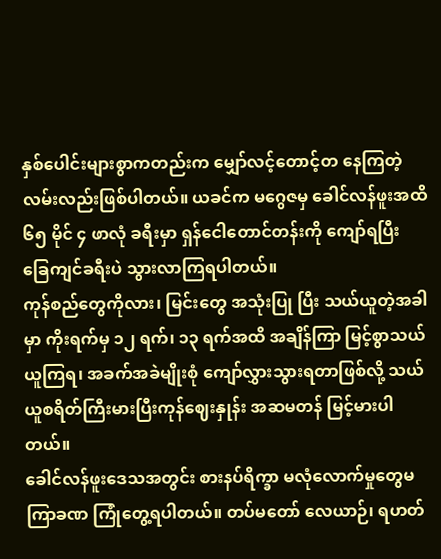နှစ်ပေါင်းများစွာကတည်းက မျှော်လင့်တောင့်တ နေကြတဲ့ လမ်းလည်းဖြစ်ပါတယ်။ ယခင်က မဂွေဇမှ ခေါင်လန်ဖူးအထိ ၆၅ မိုင် ၄ ဖာလုံ ခရီးမှာ ရှန်ငေါတောင်တန်းကို ကျော်ရပြီး ခြေကျင်ခရီးပဲ သွားလာကြရပါတယ်။
ကုန်စည်တွေကိုလား၊ မြင်းတွေ အသုံးပြု ပြီး သယ်ယူတဲ့အခါမှာ ကိုးရက်မှ ၁၂ ရက်၊ ၁၃ ရက်အထိ အချိန်ကြာ မြင့်စွာသယ်ယူကြရ၊ အခက်အခဲမျိုးစုံ ကျော်လွှားသွားရတာဖြစ်လို့ သယ်ယူစရိတ်ကြီးမားပြီးကုန်ဈေးနှုန်း အဆမတန် မြင့်မားပါတယ်။
ခေါင်လန်ဖူးဒေသအတွင်း စားနပ်ရိက္ခာ မလုံလောက်မှုတွေမကြာခဏ ကြုံတွေ့ရပါတယ်။ တပ်မတော် လေယာဉ်၊ ရဟတ်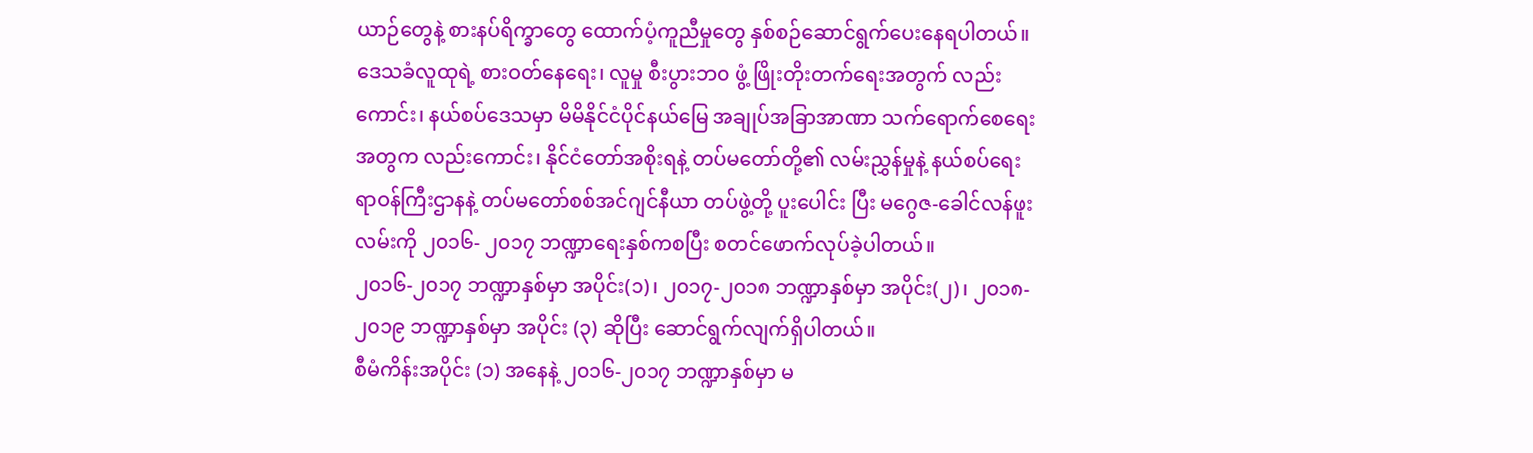ယာဉ်တွေနဲ့ စားနပ်ရိက္ခာတွေ ထောက်ပံ့ကူညီမှုတွေ နှစ်စဉ်ဆောင်ရွက်ပေးနေရပါတယ်။
ဒေသခံလူထုရဲ့ စားဝတ်နေရေး၊ လူမှု စီးပွားဘ၀ ဖွံ့ ဖြိုးတိုးတက်ရေးအတွက် လည်းကောင်း၊ နယ်စပ်ဒေသမှာ မိမိနိုင်ငံပိုင်နယ်မြေ အချုပ်အခြာအာဏာ သက်ရောက်စေရေးအတွက လည်းကောင်း၊ နိုင်ငံတော်အစိုးရနဲ့ တပ်မတော်တို့၏ လမ်းညွှန်မှုနဲ့ နယ်စပ်ရေးရာဝန်ကြီးဌာနနဲ့ တပ်မတော်စစ်အင်ဂျင်နီယာ တပ်ဖွဲ့တို့ ပူးပေါင်း ပြီး မဂွေဇ-ခေါင်လန်ဖူးလမ်းကို ၂၀၁၆- ၂၀၁၇ ဘဏ္ဍာရေးနှစ်ကစပြီး စတင်ဖောက်လုပ်ခဲ့ပါတယ်။
၂၀၁၆-၂၀၁၇ ဘဏ္ဍာနှစ်မှာ အပိုင်း(၁)၊ ၂၀၁၇-၂၀၁၈ ဘဏ္ဍာနှစ်မှာ အပိုင်း(၂)၊ ၂၀၁၈- ၂၀၁၉ ဘဏ္ဍာနှစ်မှာ အပိုင်း (၃) ဆိုပြီး ဆောင်ရွက်လျက်ရှိပါတယ်။
စီမံကိန်းအပိုင်း (၁) အနေနဲ့ ၂၀၁၆-၂၀၁၇ ဘဏ္ဍာနှစ်မှာ မ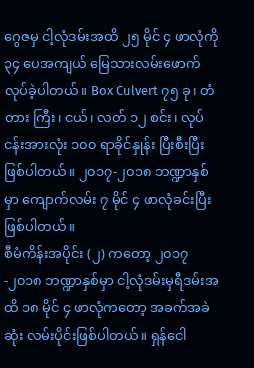ဂွေဇမှ ငါ့လုံဒမ်းအထိ ၂၅ မိုင် ၄ ဖာလုံကို ၃၄ ပေအကျယ် မြေသားလမ်းဖောက် လုပ်ခဲ့ပါတယ်။ Box Culvert ၇၅ ခု၊ တံတား ကြီး၊ ငယ်၊ လတ် ၁၂ စင်း၊ လုပ်ငန်းအားလုံး ၁၀၀ ရာခိုင်နှုန်း ပြီးစီးပြီး ဖြစ်ပါတယ်။ ၂၀၁၇-၂၀၁၈ ဘဏ္ဍာနှစ်မှာ ကျောက်လမ်း ၇ မိုင် ၄ ဖာလုံခင်းပြီး ဖြစ်ပါတယ်။
စီမံကိန်းအပိုင်း (၂) ကတော့ ၂၀၁၇-၂၀၁၈ ဘဏ္ဍာနှစ်မှာ ငါ့လုံဒမ်းမှရီဒမ်းအထိ ၁၈ မိုင် ၄ ဖာလုံကတော့ အခက်အခဲဆုံး လမ်းပိုင်းဖြစ်ပါတယ်။ ရှန်ငေါ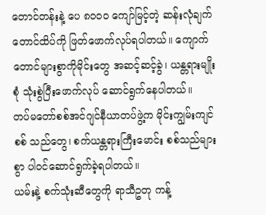တောင်တန်းနဲ့ ပေ ၈၀၀၀ ကျော်မြင့်တဲ့ ဆန်းလုံချက် တောင်ထိပ်ကို ဖြတ်ဖောက်လုပ်ရပါတယ်။ ကျောက်တောင်များစွာကိုမိုင်းတွေ အဆင့်ဆင့်ခွဲ၊ ယန္တရားမျိုးစုံ သုံးစွဲပြီးဖောက်လုပ် ဆောင်ရွက်နေပါတယ်။
တပ်မတော်စစ်အင်ဂျင်နီယာတပ်ဖွဲ့က မိုင်းကျွမ်းကျင်စစ် သည်တွေ၊ စက်ယန္တရားကြီးမောင်း စစ်သည်များစွာ ပါဝင်ဆောင်ရွက်ခဲ့ရပါတယ်။
ယမ်းနဲ့ စက်သုံးဆီတွေကို ရာသီဥတု ကန့်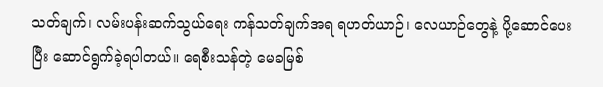သတ်ချက်၊ လမ်းပန်းဆက်သွယ်ရေး ကန်သတ်ချက်အရ ရဟတ်ယာဉ်၊ လေယာဉ်တွေနဲ့ ပို့ဆောင်ပေးပြီး ဆောင်ရွက်ခဲ့ရပါတယ်။ ရေစီးသန်တဲ့ မေခမြစ်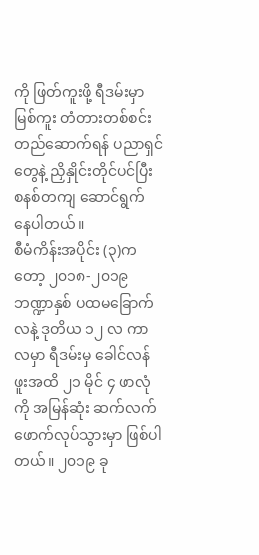ကို ဖြတ်ကူးဖို့ ရီဒမ်းမှာ မြစ်ကူး တံတားတစ်စင်း တည်ဆောက်ရန် ပညာရှင်တွေနဲ့ ညှိနှိုင်းတိုင်ပင်ပြီး စနစ်တကျ ဆောင်ရွက် နေပါတယ်။
စီမံကိန်းအပိုင်း (၃)ကတော့ ၂၀၁၈-၂၀၁၉ ဘဏ္ဍာနှစ် ပထမခြောက်လနဲ့ ဒုတိယ ၁၂ လ ကာလမှာ ရီဒမ်းမှ ခေါင်လန်ဖူးအထိ ၂၁ မိုင် ၄ ဖာလုံကို အမြန်ဆုံး ဆက်လက်ဖောက်လုပ်သွားမှာ ဖြစ်ပါတယ်။ ၂၀၁၉ ခု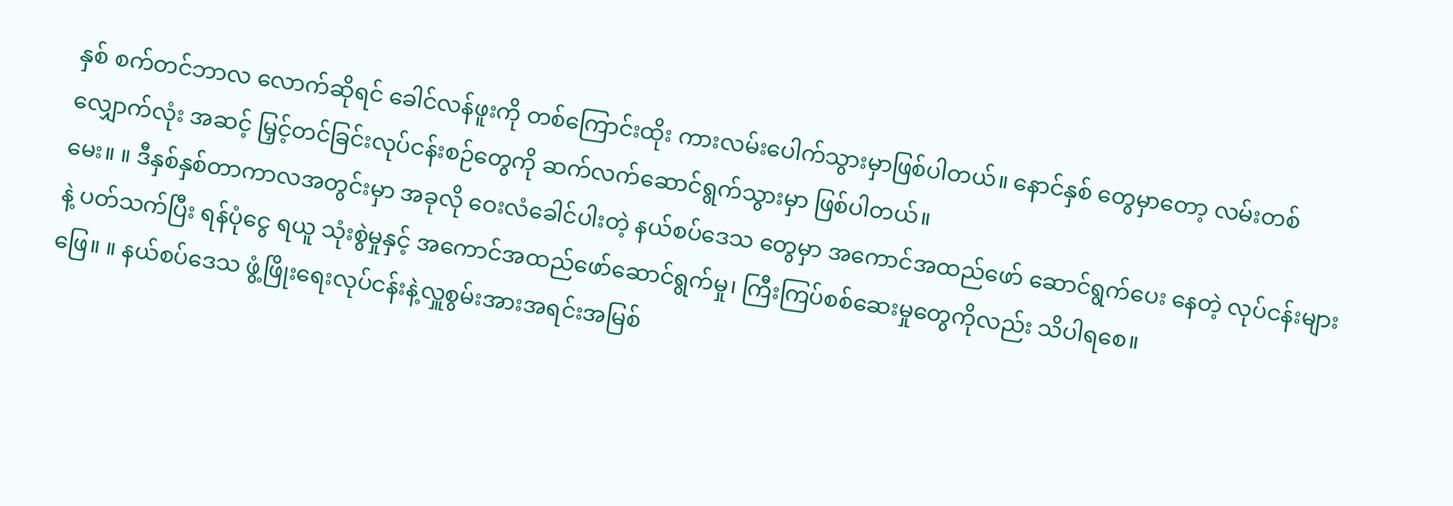နှစ် စက်တင်ဘာလ လောက်ဆိုရင် ခေါင်လန်ဖူးကို တစ်ကြောင်းထိုး ကားလမ်းပေါက်သွားမှာဖြစ်ပါတယ်။ နောင်နှစ် တွေမှာတော့ လမ်းတစ်လျှောက်လုံး အဆင့် မြှင့်တင်ခြင်းလုပ်ငန်းစဉ်တွေကို ဆက်လက်ဆောင်ရွက်သွားမှာ ဖြစ်ပါတယ်။
မေး။ ။ ဒီနှစ်နှစ်တာကာလအတွင်းမှာ အခုလို ဝေးလံခေါင်ပါးတဲ့ နယ်စပ်ဒေသ တွေမှာ အကောင်အထည်ဖော် ဆောင်ရွက်ပေး နေတဲ့ လုပ်ငန်းများနဲ့ ပတ်သက်ပြီး ရန်ပုံငွေ ရယူ သုံးစွဲမှုနှင့် အကောင်အထည်ဖော်ဆောင်ရွက်မှု၊ ကြီးကြပ်စစ်ဆေးမှုတွေကိုလည်း သိပါရစေ။
ဖြေ။ ။ နယ်စပ်ဒေသ ဖွံ့ဖြိုးရေးလုပ်ငန်းနဲ့လှူစွမ်းအားအရင်းအမြစ်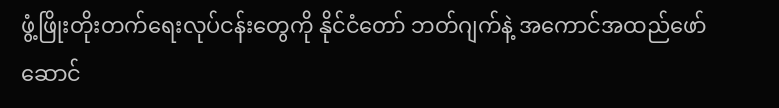ဖွံ့ဖြိုးတိုးတက်ရေးလုပ်ငန်းတွေကို နိုင်ငံတော် ဘတ်ဂျက်နဲ့ အကောင်အထည်ဖော် ဆောင်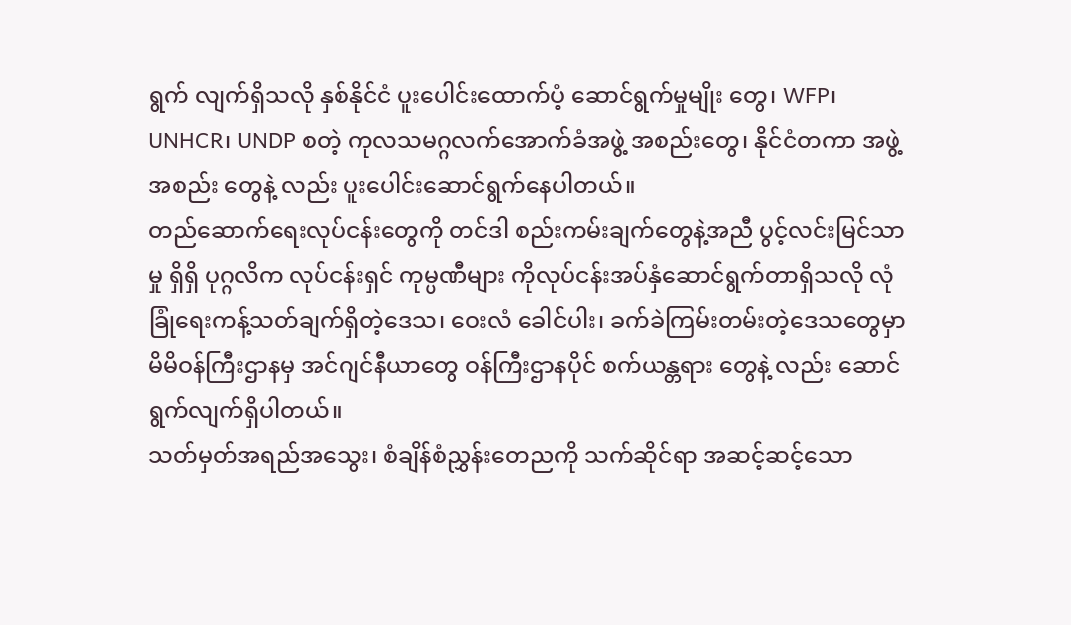ရွက် လျက်ရှိသလို နှစ်နိုင်ငံ ပူးပေါင်းထောက်ပံ့ ဆောင်ရွက်မှုမျိုး တွေ၊ WFP၊ UNHCR၊ UNDP စတဲ့ ကုလသမဂ္ဂလက်အောက်ခံအဖွဲ့ အစည်းတွေ၊ နိုင်ငံတကာ အဖွဲ့အစည်း တွေနဲ့ လည်း ပူးပေါင်းဆောင်ရွက်နေပါတယ်။
တည်ဆောက်ရေးလုပ်ငန်းတွေကို တင်ဒါ စည်းကမ်းချက်တွေနဲ့အညီ ပွင့်လင်းမြင်သာမှု ရှိရှိ ပုဂ္ဂလိက လုပ်ငန်းရှင် ကုမ္ပဏီများ ကိုလုပ်ငန်းအပ်နှံဆောင်ရွက်တာရှိသလို လုံခြုံရေးကန့်သတ်ချက်ရှိတဲ့ဒေသ၊ ဝေးလံ ခေါင်ပါး၊ ခက်ခဲကြမ်းတမ်းတဲ့ဒေသတွေမှာ မိမိဝန်ကြီးဌာနမှ အင်ဂျင်နီယာတွေ ဝန်ကြီးဌာနပိုင် စက်ယန္တရား တွေနဲ့ လည်း ဆောင်ရွက်လျက်ရှိပါတယ်။
သတ်မှတ်အရည်အသွေး၊ စံချိန်စံညွှန်းတေညကို သက်ဆိုင်ရာ အဆင့်ဆင့်သော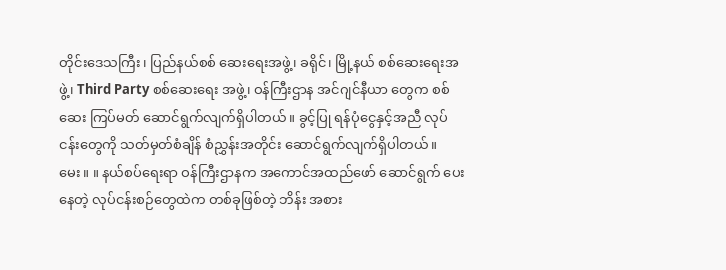တိုင်းဒေသကြီး၊ ပြည်နယ်စစ် ဆေးရေးအဖွဲ့၊ ခရိုင်၊ မြို့နယ် စစ်ဆေးရေးအဖွဲ့၊ Third Party စစ်ဆေးရေး အဖွဲ့၊ ဝန်ကြီးဌာန အင်ဂျင်နီယာ တွေက စစ်ဆေး ကြပ်မတ် ဆောင်ရွက်လျက်ရှိပါတယ်။ ခွင့်ပြု ရန်ပုံငွေနှင့်အညီ လုပ်ငန်းတွေကို သတ်မှတ်စံချိန် စံညွှန်းအတိုင်း ဆောင်ရွက်လျက်ရှိပါတယ်။
မေး။ ။ နယ်စပ်ရေးရာ ဝန်ကြီးဌာနက အကောင်အထည်ဖော် ဆောင်ရွက် ပေးနေတဲ့ လုပ်ငန်းစဉ်တွေထဲက တစ်ခုဖြစ်တဲ့ ဘိန်း အစား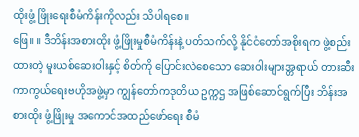ထိုးဖွံ့ ဖြိုးရေးစီမံကိန်းကိုလည်း သိပါရစေ။
ဖြေ။ ။ ဒီဘိန်းအစားထိုး ဖွံ့ဖြိုးမှုစီမံကိန်းနဲ့ ပတ်သက်လို့ နိုင်ငံတော်အစိုးရက ဖွဲ့စည်းထားတဲ့ မူးယစ်ဆေးဝါးနှင့် စိတ်ကို ပြောင်းလဲစေသော ဆေးဝါးများအ္တရာယ် တားဆီးကာကွယ်ရေးဗဟိုအဖွဲ့မှာ ကျွန်တော်ကဒုတိယ ဥက္ကဌ အဖြစ်ဆောင်ရွက်ပြီး ဘိန်းအစားထိုး ဖွံ့ဖြိုးမှု အကောင်အထည်ဖော်ရေး စီမံ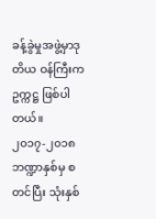ခန့်ခွဲမှုအဖွဲ့မှာဒုတိယ ဝန်ကြီးက ဥက္ကဋ္ဌ ဖြစ်ပါတယ်။
၂၀၁၇-၂၀၁၈ ဘဏ္ဍာနှစ်မှ စတင်ပြီး သုံးနှစ်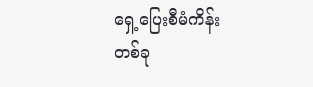ရှေ့ပြေးစီမံကိန်းတစ်ခု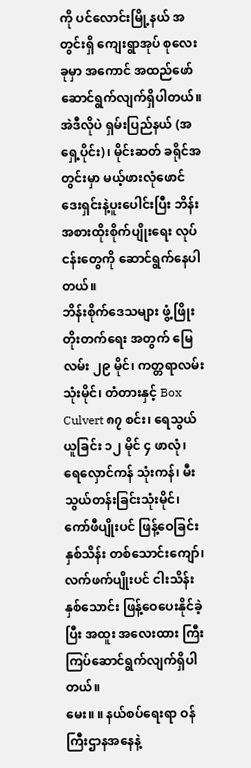ကို ပင်လောင်းမြို့နယ် အတွင်းရှိ ကျေးရွာအုပ် စုလေးခုမှာ အကောင် အထည်ဖော် ဆောင်ရွက်လျက်ရှိပါတယ်။ အဲဒီလိုပဲ ရှမ်းပြည်နယ် (အရှေ့ပိုင်း)၊ မိုင်းဆတ် ခရိုင်အတွင်းမှာ မယ့်ဖားလုံဖောင်ဒေးရှင်းနဲ့ပူးပေါင်းပြီး ဘိန်းအစားထိုးစိုက်ပျိုးရေး လုပ်ငန်းတွေကို ဆောင်ရွက်နေပါတယ်။
ဘိန်းစိုက်ဒေသများ ဖွံ့ ဖြိုးတိုးတက်ရေး အတွက် မြေလမ်း ၂၉ မိုင်၊ ကတ္တရာလမ်း သုံးမိုင်၊ တံတားနှင့် Box Culvert ၈၇ စင်း၊ ရေသွယ် ယူခြင်း ၁၂ မိုင် ၄ ဖာလုံ၊ ရေလှောင်ကန် သုံးကန်၊ မီးသွယ်တန်းခြင်းသုံးမိုင်၊ ကော်ဖီပျိုးပင် ဖြန့်ဝေခြင်း နှစ်သိန်း တစ်သောင်းကျော်၊ လက်ဖက်ပျိုးပင် ငါးသိန်းနှစ်သောင်း ဖြန့်ဝေပေးနိုင်ခဲ့ပြီး အထူး အလေးထား ကြီးကြပ်ဆောင်ရွက်လျက်ရှိပါတယ်။
မေး။ ။ နယ်စပ်ရေးရာ ဝန်ကြီးဌာနအနေနဲ့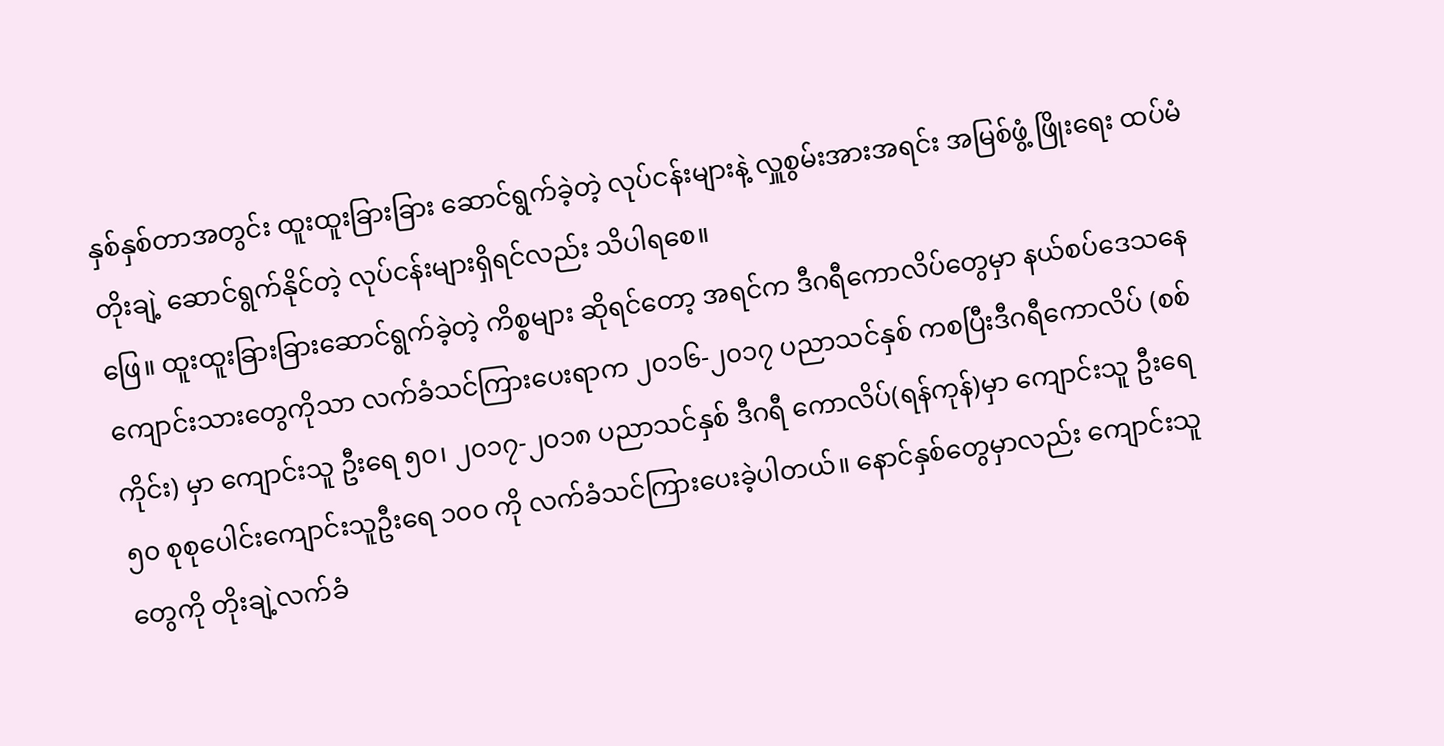နှစ်နှစ်တာအတွင်း ထူးထူးခြားခြား ဆောင်ရွက်ခဲ့တဲ့ လုပ်ငန်းများနဲ့ လှူစွမ်းအားအရင်း အမြစ်ဖွံ့ ဖြိုးရေး ထပ်မံတိုးချဲ့ ဆောင်ရွက်နိုင်တဲ့ လုပ်ငန်းများရှိရင်လည်း သိပါရစေ။
ဖြေ။ ထူးထူးခြားခြားဆောင်ရွက်ခဲ့တဲ့ ကိစ္စများ ဆိုရင်တော့ အရင်က ဒီဂရီကောလိပ်တွေမှာ နယ်စပ်ဒေသနေ ကျောင်းသားတွေကိုသာ လက်ခံသင်ကြားပေးရာက ၂၀၁၆-၂၀၁၇ ပညာသင်နှစ် ကစပြီးဒီဂရီကောလိပ် (စစ်ကိုင်း) မှာ ကျောင်းသူ ဦးရေ ၅၀၊ ၂၀၁၇-၂၀၁၈ ပညာသင်နှစ် ဒီဂရီ ကောလိပ်(ရန်ကုန်)မှာ ကျောင်းသူ ဦးရေ ၅၀ စုစုပေါင်းကျောင်းသူဦးရေ ၁၀၀ ကို လက်ခံသင်ကြားပေးခဲ့ပါတယ်။ နောင်နှစ်တွေမှာလည်း ကျောင်းသူ တွေကို တိုးချဲ့လက်ခံ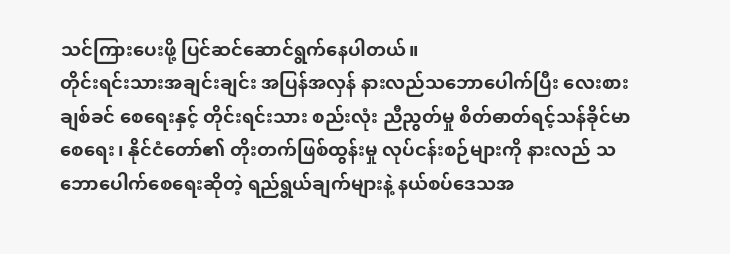သင်ကြားပေးဖို့ ပြင်ဆင်ဆောင်ရွက်နေပါတယ်။
တိုင်းရင်းသားအချင်းချင်း အပြန်အလှန် နားလည်သဘောပေါက်ပြီး လေးစားချစ်ခင် စေရေးနှင့် တိုင်းရင်းသား စည်းလုံး ညီညွတ်မှု စိတ်ဓာတ်ရင့်သန်ခိုင်မာစေရေး၊ နိုင်ငံတော်၏ တိုးတက်ဖြစ်ထွန်းမှု လုပ်ငန်းစဉ်များကို နားလည် သဘောပေါက်စေရေးဆိုတဲ့ ရည်ရွယ်ချက်များနဲ့ နယ်စပ်ဒေသအ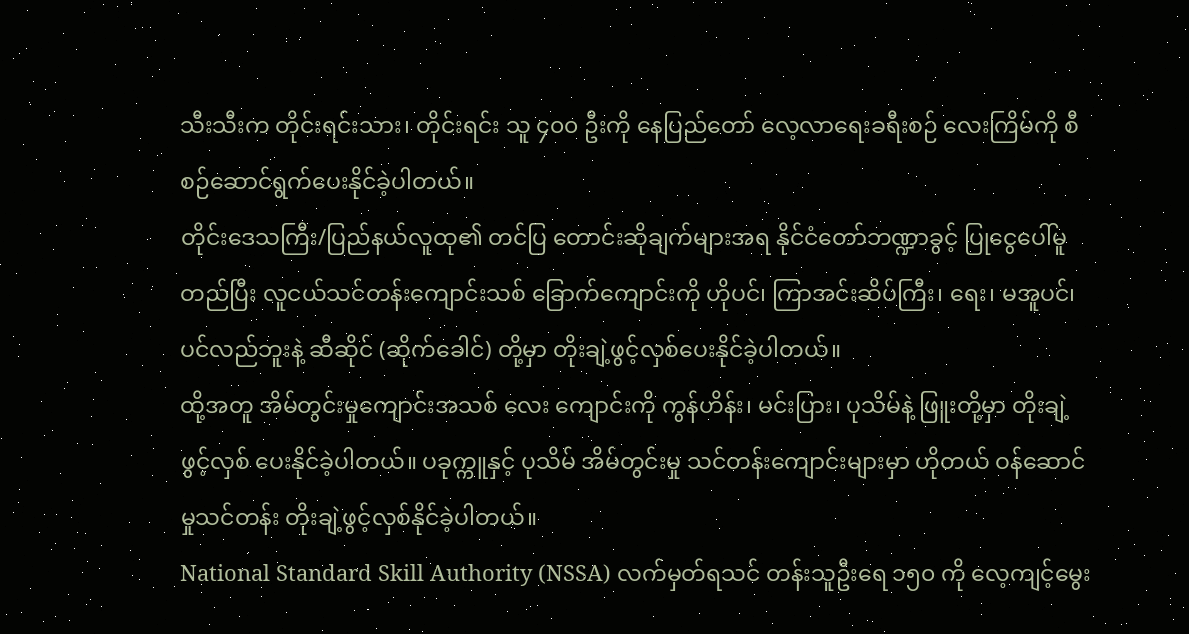သီးသီးက တိုင်းရင်းသား၊ တိုင်းရင်း သူ ၄၀၀ ဦးကို နေပြည်တော် လေ့လာရေးခရီးစဉ် လေးကြိမ်ကို စီစဉ်ဆောင်ရွက်ပေးနိုင်ခဲ့ပါတယ်။
တိုင်းဒေသကြီး/ပြည်နယ်လူထု၏ တင်ပြ တောင်းဆိုချက်များအရ နိုင်ငံတော်ဘဏ္ဍာခွင့် ပြုငွေပေါ်မူတည်ပြီး လူငယ်သင်တန်းကျောင်းသစ် ခြောက်ကျောင်းကို ဟိုပင်၊ ကြာအင်းဆိပ်ကြီး၊ ရေး၊ မအူပင်၊ ပင်လည်ဘူးနဲ့ ဆီဆိုင် (ဆိုက်ခေါင်) တို့မှာ တိုးချဲ့ဖွင့်လှစ်ပေးနိုင်ခဲ့ပါတယ်။
ထို့အတူ အိမ်တွင်းမှုကျောင်းအသစ် လေး ကျောင်းကို ကွန်ဟိန်း၊ မင်းပြား၊ ပုသိမ်နဲ့ ဖြူးတို့မှာ တိုးချဲ့ဖွင့်လှစ် ပေးနိုင်ခဲ့ပါတယ်။ ပခုက္ကူနှင့် ပုသိမ် အိမ်တွင်းမှု သင်တန်းကျောင်းများမှာ ဟိုတယ် ဝန်ဆောင်မှုသင်တန်း တိုးချဲ့ဖွင့်လှစ်နိုင်ခဲ့ပါတယ်။
National Standard Skill Authority (NSSA) လက်မှတ်ရသင် တန်းသူဦးရေ ၁၅၀ ကို လေ့ကျင့်မွေး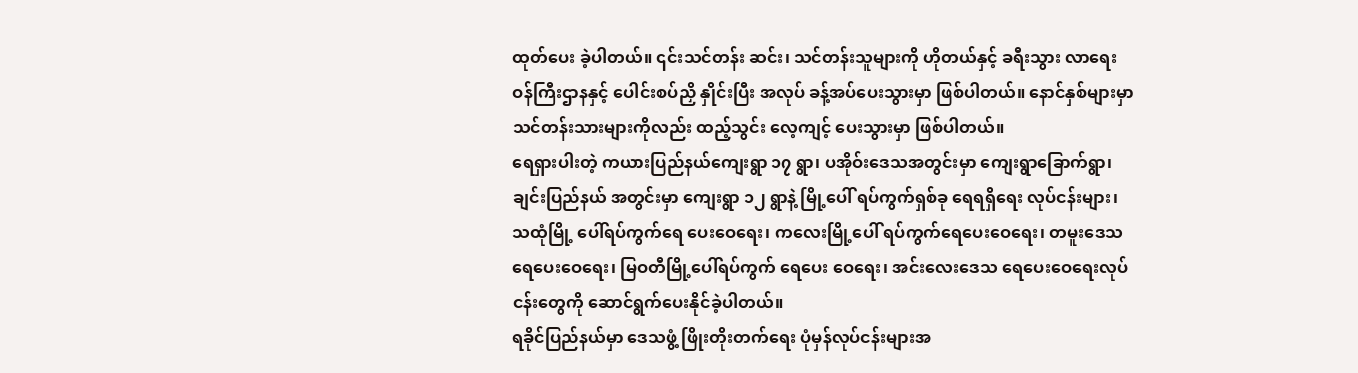ထုတ်ပေး ခဲ့ပါတယ်။ ၎င်းသင်တန်း ဆင်း၊ သင်တန်းသူများကို ဟိုတယ်နှင့် ခရီးသွား လာရေးဝန်ကြီးဌာနနှင့် ပေါင်းစပ်ညှိ နှိုင်းပြီး အလုပ် ခန့်အပ်ပေးသွားမှာ ဖြစ်ပါတယ်။ နောင်နှစ်များမှာ သင်တန်းသားများကိုလည်း ထည့်သွင်း လေ့ကျင့် ပေးသွားမှာ ဖြစ်ပါတယ်။
ရေရှားပါးတဲ့ ကယားပြည်နယ်ကျေးရွာ ၁၇ ရွာ၊ ပအိုဝ်းဒေသအတွင်းမှာ ကျေးရွာခြောက်ရွာ၊ ချင်းပြည်နယ် အတွင်းမှာ ကျေးရွာ ၁၂ ရွာနဲ့ မြို့ပေါ် ရပ်ကွက်ရှစ်ခု ရေရရှိရေး လုပ်ငန်းများ၊ သထုံမြို့ ပေါ်ရပ်ကွက်ရေ ပေးဝေရေး၊ ကလေးမြို့ပေါ် ရပ်ကွက်ရေပေးဝေရေး၊ တမူးဒေသရေပေးဝေရေး၊ မြဝတီမြို့ပေါ်ရပ်ကွက် ရေပေး ဝေရေး၊ အင်းလေးဒေသ ရေပေးဝေရေးလုပ်ငန်းတွေကို ဆောင်ရွက်ပေးနိုင်ခဲ့ပါတယ်။
ရခိုင်ပြည်နယ်မှာ ဒေသဖွံ့ ဖြိုးတိုးတက်ရေး ပုံမှန်လုပ်ငန်းများအ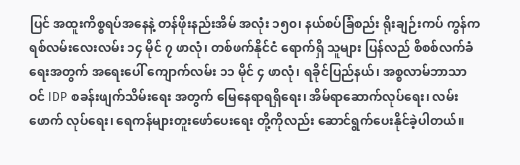ပြင် အထူးကိစ္စရပ်အနေနဲ့ တန်ဖိုးနည်းအိမ် အလုံး ၁၅၀၊ နယ်စပ်ခြံစည်း ရိုးချဉ်းကပ် ကွန်ကရစ်လမ်းလေးလမ်း ၁၄ မိုင် ၇ ဖာလုံ၊ တစ်ဖက်နိုင်ငံ ရောက်ရှိ သူများ ပြန်လည် စိစစ်လက်ခံရေးအတွက် အရေးပေါ် ကျောက်လမ်း ၁၁ မိုင် ၄ ဖာလုံ၊ ရခိုင်ပြည်နယ်၊ အစ္စလာမ်ဘာသာဝင် IDP စခန်းဖျက်သိမ်းရေး အတွက် မြေနေရာရရှိရေး၊ အိမ်ရာဆောက်လုပ်ရေး၊ လမ်းဖောက် လုပ်ရေး၊ ရေကန်များတူးဖော်ပေးရေး တို့ကိုလည်း ဆောင်ရွက်ပေးနိုင်ခဲ့ပါတယ်။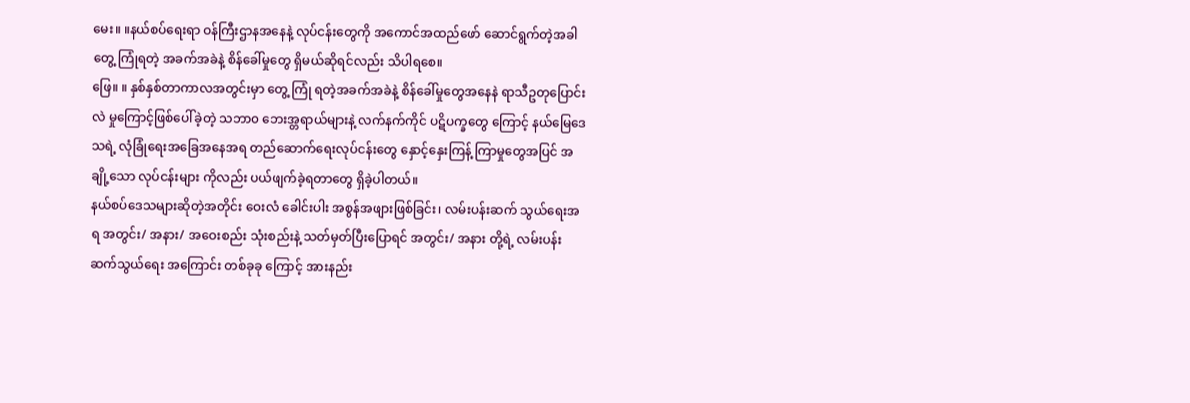မေး။ ။နယ်စပ်ရေးရာ ဝန်ကြီးဌာနအနေနဲ့ လုပ်ငန်းတွေကို အကောင်အထည်ဖော် ဆောင်ရွက်တဲ့အခါ တွေ့ ကြုံရတဲ့ အခက်အခဲနဲ့ စိန်ခေါ်မှုတွေ ရှိမယ်ဆိုရင်လည်း သိပါရစေ။
ဖြေ။ ။ နှစ်နှစ်တာကာလအတွင်းမှာ တွေ့ ကြုံ ရတဲ့အခက်အခဲနဲ့ စိန်ခေါ်မှုတွေအနေနဲ ရာသီဥတုပြောင်းလဲ မှုကြောင့်ဖြစ်ပေါ်ခဲ့တဲ့ သဘာ၀ ဘေးအ္တရာယ်များနဲ့ လက်နက်ကိုင် ပဋိပက္ခတွေ ကြောင့် နယ်မြေဒေသရဲ့ လုံခြုံရေးအခြေအနေအရ တည်ဆောက်ရေးလုပ်ငန်းတွေ နှောင့်နှေးကြန့် ကြာမှုတွေအပြင် အချို့သော လုပ်ငန်းများ ကိုလည်း ပယ်ဖျက်ခဲ့ရတာတွေ ရှိခဲ့ပါတယ်။
နယ်စပ်ဒေသများဆိုတဲ့အတိုင်း ဝေးလံ ခေါင်းပါး အစွန်အဖျားဖြစ်ခြင်း၊ လမ်းပန်းဆက် သွယ်ရေးအရ အတွင်း/ အနား/ အဝေးစည်း သုံးစည်းနဲ့ သတ်မှတ်ပြီးပြောရင် အတွင်း/ အနား တို့ရဲ့ လမ်းပန်းဆက်သွယ်ရေး အကြောင်း တစ်ခုခု ကြောင့် အားနည်း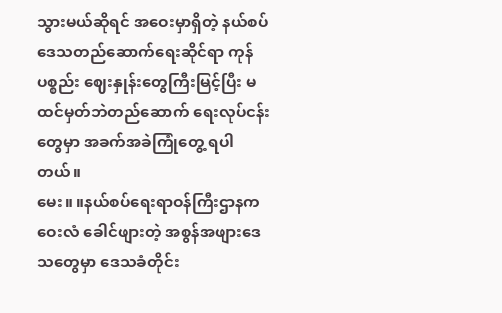သွားမယ်ဆိုရင် အဝေးမှာရှိတဲ့ နယ်စပ်ဒေသတည်ဆောက်ရေးဆိုင်ရာ ကုန်ပစ္စည်း ဈေးနှုန်းတွေကြီးမြင့်ပြီး မထင်မှတ်ဘဲတည်ဆောက် ရေးလုပ်ငန်းတွေမှာ အခက်အခဲကြုံတွေ့ ရပါတယ်။
မေး။ ။နယ်စပ်ရေးရာဝန်ကြီးဌာနက ဝေးလံ ခေါင်ဖျားတဲ့ အစွန်အဖျားဒေသတွေမှာ ဒေသခံတိုင်း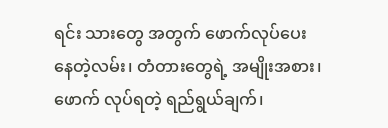ရင်း သားတွေ အတွက် ဖောက်လုပ်ပေး နေတဲ့လမ်း၊ တံတားတွေရဲ့ အမျိုးအစား၊ ဖောက် လုပ်ရတဲ့ ရည်ရွယ်ချက်၊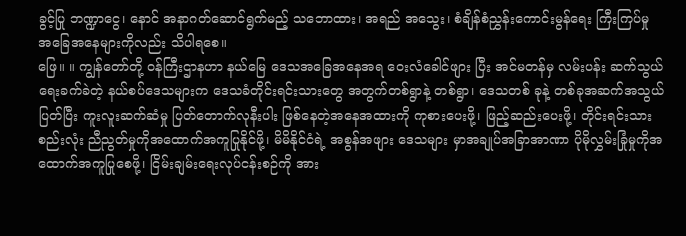ခွင့်ပြု ဘဏ္ဍာငွေ၊ နောင် အနာဂတ်ဆောင်ရွက်မည့် သဘောထား၊ အရည် အသွေး၊ စံချိန်စံညွှန်းကောင်းမွန်ရေး ကြီးကြပ်မှု အခြေအနေများကိုလည်း သိပါရစေ။
ဖြေ။ ။ ကျွန်တော်တို့ ဝန်ကြီးဌာနဟာ နယ်မြေ ဒေသအခြေအနေအရ ဝေးလံခေါင်ဖျား ပြီး အင်မတန်မှ လမ်းပန်း ဆက်သွယ်ရေးခက်ခဲတဲ့ နယ်စပ်ဒေသများက ဒေသခံတိုင်းရင်းသားတွေ အတွက်တစ်ရွာနဲ့ တစ်ရွာ၊ ဒေသတစ် ခုနဲ့ တစ်ခုအဆက်အသွယ်ပြတ်ပြီး ကူးလူးဆက်ဆံမှု ပြတ်တောက်လုနီးပါး ဖြစ်နေတဲ့အနေအထားကို ကုစားပေးဖို့၊ ဖြည့်ဆည်းပေးဖို့၊ တိုင်းရင်းသားစည်းလုံး ညီညွတ်မှုကိုအထောက်အကူပြုနိုင်ဖို့၊ မိမိနိုင်ငံရဲ့ အစွန်အဖျား ဒေသများ မှာအချုပ်အခြာအာဏာ ပိုမိုလွှမ်းခြုံမှုကိုအထောက်အကူပြုစေဖို့၊ ငြိမ်းချမ်းရေးလုပ်ငန်းစဉ်ကို အား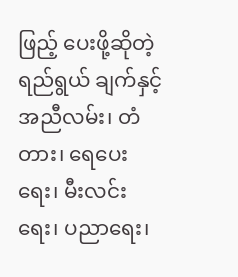ဖြည့် ပေးဖို့ဆိုတဲ့ ရည်ရွယ် ချက်နှင့်အညီလမ်း၊ တံတား၊ ရေပေးရေး၊ မီးလင်း ရေး၊ ပညာရေး၊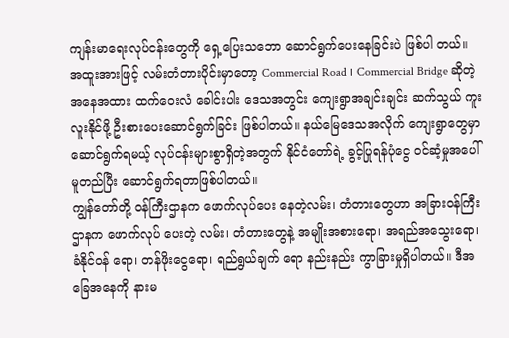ကျန်းမာရေးလုပ်ငန်းတွေကို ရှေ့ပြေးသဘော ဆောင်ရွက်ပေးနေခြင်းပဲ ဖြစ်ပါ တယ်။
အထူးအားဖြင့် လမ်းတံတားပိုင်းမှာတော့ Commercial Road ၊ Commercial Bridge ဆိုတဲ့ အနေအထား ထက်ဝေးလံ ခေါင်းပါး ဒေသအတွင်း ကျေးရွာအချင်းချင်း ဆက်သွယ် ကူးလူးနိုင်ဖို့ ဦးစားပေးဆောင်ရွက်ခြင်း ဖြစ်ပါတယ်။ နယ်မြေဒေသအလိုက် ကျေးရွာတွေမှာ ဆောင်ရွက်ရမယ့် လုပ်ငန်းများစွာရှိတဲ့အတွက် နိုင်ငံတော်ရဲ့ ခွင့်ပြုရန်ပုံငွေ ဝင်ဆံ့မှုအပေါ် မူတည်ပြီး ဆောင်ရွက်ရတာဖြစ်ပါတယ်။
ကျွန်တော်တို့ ဝန်ကြီးဌာနက ဖောက်လုပ်ပေး နေတဲ့လမ်း၊ တံတားတွေဟာ အခြားဝန်ကြီး ဌာနက ဖောက်လုပ် ပေးတဲ့ လမ်း၊ တံတားတွေနဲ့ အမျိုးအစားရော၊ အရည်အသွေးရော၊ ခံနိုင်ဝန် ရော၊ တန်ဖိုးငွေရော၊ ရည်ရွယ်ချက် ရော နည်းနည်း ကွာခြားမှုရှိပါတယ်။ ဒီအခြေအနေကို နားမ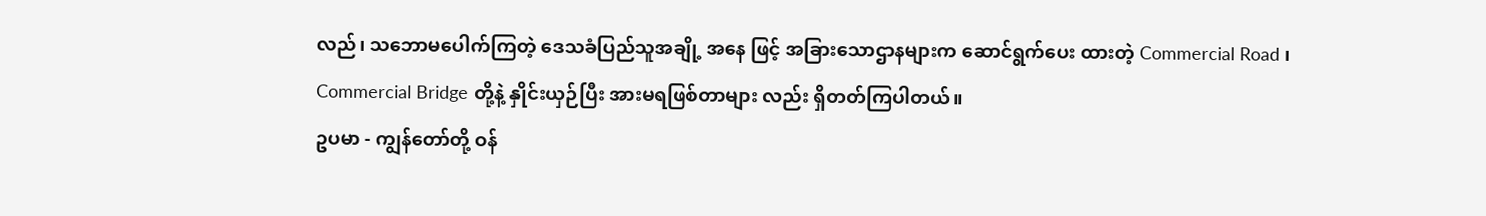လည်၊ သဘောမပေါက်ကြတဲ့ ဒေသခံပြည်သူအချို့ အနေ ဖြင့် အခြားသောဌာနများက ဆောင်ရွက်ပေး ထားတဲ့ Commercial Road ၊ Commercial Bridge တို့နဲ့ နှိုင်းယှဉ်ပြီး အားမရဖြစ်တာများ လည်း ရှိတတ်ကြပါတယ်။
ဥပမာ - ကျွန်တော်တို့ ဝန်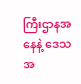ကြီးဌာနအနေနဲ့ ဒေသအ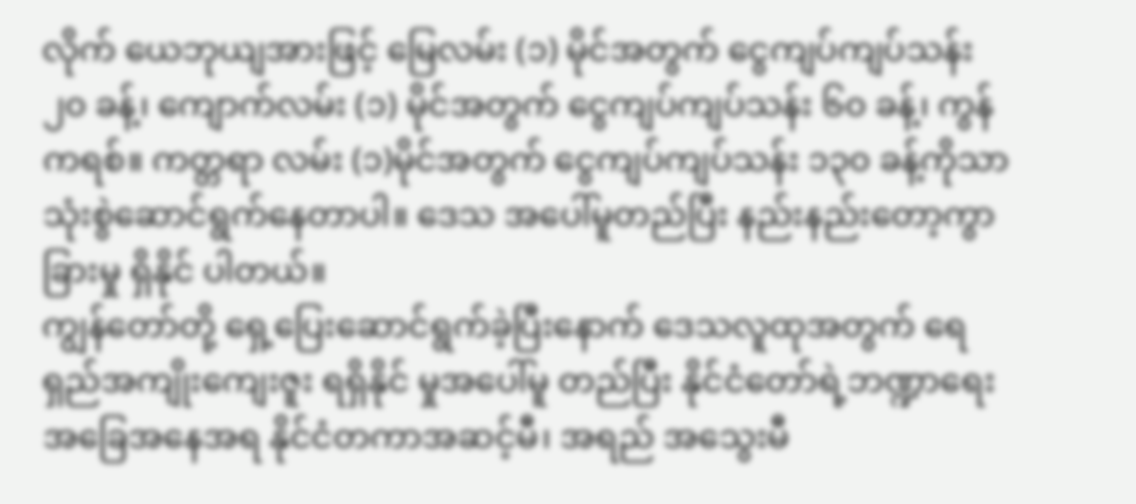လိုက် ယေဘုယျအားဖြင့် မြေလမ်း (၁) မိုင်အတွက် ငွေကျပ်ကျပ်သန်း ၂၀ ခန့်၊ ကျောက်လမ်း (၁) မိုင်အတွက် ငွေကျပ်ကျပ်သန်း ၆၀ ခန့်၊ ကွန်ကရစ်။ ကတ္တရာ လမ်း (၁)မိုင်အတွက် ငွေကျပ်ကျပ်သန်း ၁၃၀ ခန့်ကိုသာ သုံးစွဲဆောင်ရွက်နေတာပါ။ ဒေသ အပေါ်မူတည်ပြီး နည်းနည်းတော့ကွာခြားမှု ရှိနိုင် ပါတယ်။
ကျွန်တော်တို့ ရှေ့ပြေးဆောင်ရွက်ခဲ့ပြီးနောက် ဒေသလူထုအတွက် ရေရှည်အကျိုးကျေးဇူး ရရှိနိုင် မှုအပေါ်မူ တည်ပြီး နိုင်ငံတော်ရဲ့ဘဏ္ဍာရေး အခြေအနေအရ နိုင်ငံတကာအဆင့်မီ၊ အရည် အသွေးမီ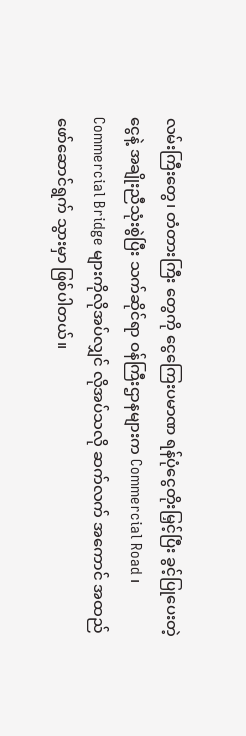လမ်းကြီးတွေ၊ တံတားကြီး တွေကို ငွေကြေးပမာဏ ရန်ပုံငွေတိုးမြှင့်ပြီး ခွင့်ပြုပေးတဲ့ငွေနဲ့ အချိုးညီသုံးစွဲပြီး သက်ဆိုင်ရာ ဝန်ကြီးဌာနများက Commercial Road ၊ Commercial Bridge များကိုလိုအပ်လျှင် လိုအပ်သလို ဆက်လက် အကောင် အထည်ဖော်ဆောင်ရွက် သွားမှာ ဖြစ်ပါတယ်။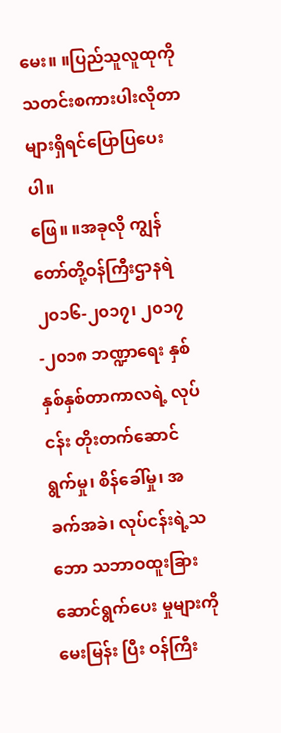မေး။ ။ပြည်သူလူထုကို သတင်းစကားပါးလိုတာ များရှိရင်ပြောပြပေးပါ။
ဖြေ။ ။အခုလို ကျွန်တော်တို့ဝန်ကြီးဌာနရဲ ၂၀၁၆-၂၀၁၇၊ ၂၀၁၇-၂၀၁၈ ဘဏ္ဍာရေး နှစ် နှစ်နှစ်တာကာလရဲ့ လုပ်ငန်း တိုးတက်ဆောင် ရွက်မှု၊ စိန်ခေါ်မှု၊ အခက်အခဲ၊ လုပ်ငန်းရဲ့သဘော သဘာဝထူးခြားဆောင်ရွက်ပေး မှုများကို မေးမြန်း ပြီး ဝန်ကြီး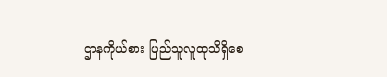ဌာနကိုယ်စား ပြည်သူလူထုသိရှိစေ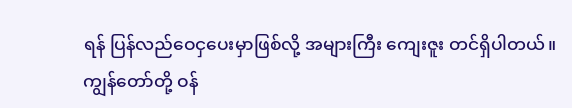ရန် ပြန်လည်ဝေငှပေးမှာဖြစ်လို့ အများကြီး ကျေးဇူး တင်ရှိပါတယ်။
ကျွန်တော်တို့ ဝန်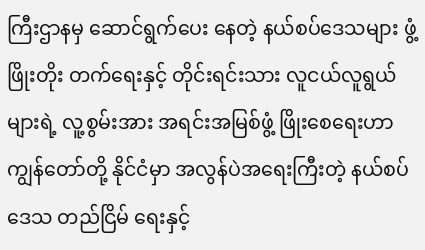ကြီးဌာနမှ ဆောင်ရွက်ပေး နေတဲ့ နယ်စပ်ဒေသများ ဖွံ့ ဖြိုးတိုး တက်ရေးနှင့် တိုင်းရင်းသား လူငယ်လူရွယ်များရဲ့ လူ့စွမ်းအား အရင်းအမြစ်ဖွံ့ ဖြိုးစေရေးဟာ ကျွန်တော်တို့ နိုင်ငံမှာ အလွန်ပဲအရေးကြီးတဲ့ နယ်စပ်ဒေသ တည်ငြိမ် ရေးနှင့်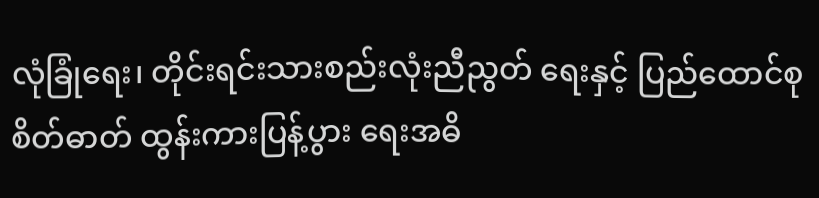လုံခြုံရေး၊ တိုင်းရင်းသားစည်းလုံးညီညွတ် ရေးနှင့် ပြည်ထောင်စုစိတ်ဓာတ် ထွန်းကားပြန့်ပွား ရေးအဓိ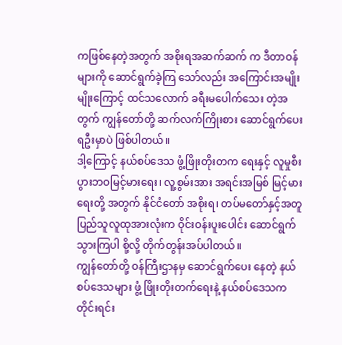ကဖြစ်နေတဲ့အတွက် အစိုးရအဆက်ဆက် က ဒီတာဝန်များကို ဆောင်ရွက်ခဲ့ကြ သော်လည်း အကြောင်းအမျိုးမျိုးကြောင့် ထင်သလောက် ခရီးမပေါက်သေး တဲ့အတွက် ကျွန်တော်တို့ ဆက်လက်ကြိုးစား ဆောင်ရွက်ပေးရဦးမှာပဲ ဖြစ်ပါတယ်။
ဒါ့ကြောင့် နယ်စပ်ဒေသ ဖွံ့ဖြိုးတိုးတက ရေးနှင့် လူမှုစီးပွားဘဝမြင့်မားရေး၊ လူ့စွမ်းအား အရင်းအမြစ် မြင့်မား ရေးတို့ အတွက် နိုင်ငံတော် အစိုးရ၊ တပ်မတော်နှင့်အတူ ပြည်သူလူထုအားလုံးက ဝိုင်းဝန်းပူးပေါင်း ဆောင်ရွက် သွားကြပါ စို့လို့ တိုက်တွန်းအပ်ပါတယ်။
ကျွန်တော်တို့ ဝန်ကြီးဌာနမှ ဆောင်ရွက်ပေး နေတဲ့ နယ်စပ်ဒေသများ ဖွံ့ ဖြိုးတိုးတက်ရေးနဲ့ နယ်စပ်ဒေသက တိုင်းရင်း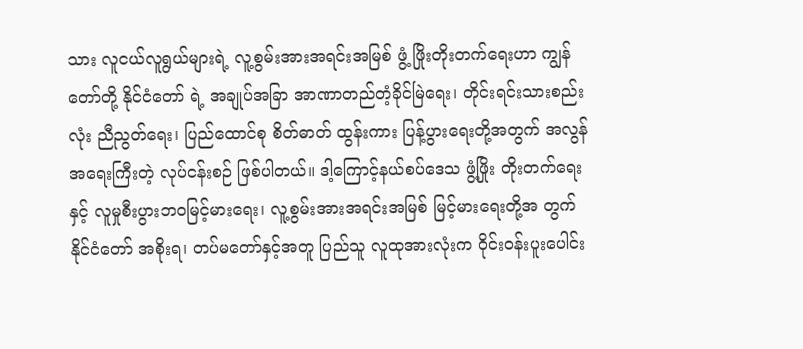သား လူငယ်လူရွယ်များရဲ့ လူ့စွမ်းအားအရင်းအမြစ် ဖွံ့ ဖြိုးတိုးတက်ရေးဟာ ကျွန်တော်တို့ နိုင်ငံတော် ရဲ့ အချုပ်အခြာ အာဏာတည်တံ့ခိုင်မြဲရေး၊ တိုင်းရင်းသားစည်းလုံး ညီညွတ်ရေး၊ ပြည်ထောင်စု စိတ်ဓာတ် ထွန်းကား ပြန့်ပွားရေးတို့အတွက် အလွန်အရေးကြီးတဲ့ လုပ်ငန်းစဉ် ဖြစ်ပါတယ်။ ဒါ့ကြောင့်နယ်စပ်ဒေသ ဖွံ့ဖြိုး တိုးတက်ရေးနှင့် လူမှုစီးပွားဘဝမြင့်မားရေး၊ လူ့စွမ်းအားအရင်းအမြစ် မြင့်မားရေးတို့အ တွက် နိုင်ငံတော် အစိုးရ၊ တပ်မတော်နှင့်အတူ ပြည်သူ လူထုအားလုံးက ဝိုင်းဝန်းပူးပေါင်း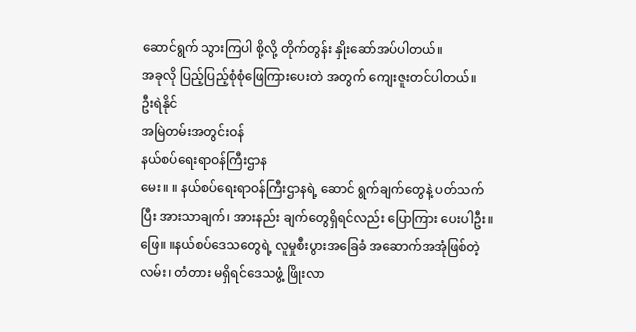ဆောင်ရွက် သွားကြပါ စို့လို့ တိုက်တွန်း နှိုးဆော်အပ်ပါတယ်။
အခုလို ပြည့်ပြည့်စုံစုံဖြေကြားပေးတဲ အတွက် ကျေးဇူးတင်ပါတယ်။
ဦးရဲနိုင်
အမြဲတမ်းအတွင်းဝန်
နယ်စပ်ရေးရာဝန်ကြီးဌာန
မေး။ ။ နယ်စပ်ရေးရာဝန်ကြီးဌာနရဲ့ ဆောင် ရွက်ချက်တွေနဲ့ ပတ်သက်ပြီး အားသာချက်၊ အားနည်း ချက်တွေရှိရင်လည်း ပြောကြား ပေးပါဦး။
ဖြေ။ ။နယ်စပ်ဒေသတွေရဲ့ လူမှုစီးပွားအခြေခံ အဆောက်အအုံဖြစ်တဲ့ လမ်း၊ တံတား မရှိရင်ဒေသဖွံ့ ဖြိုးလာ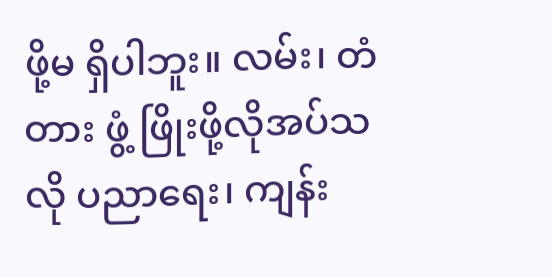ဖို့မ ရှိပါဘူး။ လမ်း၊ တံတား ဖွံ့ ဖြိုးဖို့လိုအပ်သလို ပညာရေး၊ ကျန်း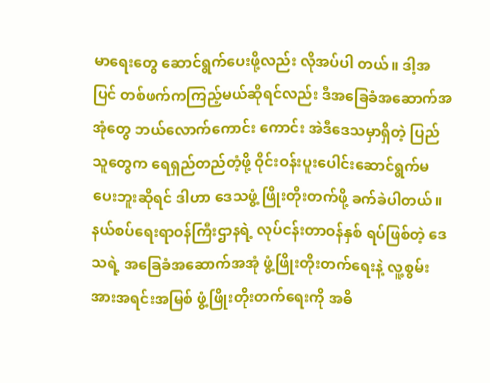မာရေးတွေ ဆောင်ရွက်ပေးဖို့လည်း လိုအပ်ပါ တယ်။ ဒါ့အပြင် တစ်ဖက်ကကြည့်မယ်ဆိုရင်လည်း ဒီအခြေခံအဆောက်အအုံတွေ ဘယ်လောက်ကောင်း ကောင်း အဲဒီဒေသမှာရှိတဲ့ ပြည်သူတွေက ရေရှည်တည်တံ့ဖို့ ဝိုင်းဝန်းပူးပေါင်းဆောင်ရွက်မပေးဘူးဆိုရင် ဒါဟာ ဒေသဖွံ့ ဖြိုးတိုးတက်ဖို့ ခက်ခဲပါတယ်။ နယ်စပ်ရေးရာဝန်ကြီးဌာနရဲ့ လုပ်ငန်းတာဝန်နှစ် ရပ်ဖြစ်တဲ့ ဒေသရဲ့ အခြေခံအဆောက်အအုံ ဖွံ့ဖြိုးတိုးတက်ရေးနဲ့ လူ့စွမ်းအားအရင်းအမြစ် ဖွံ့ဖြိုးတိုးတက်ရေးကို အဓိ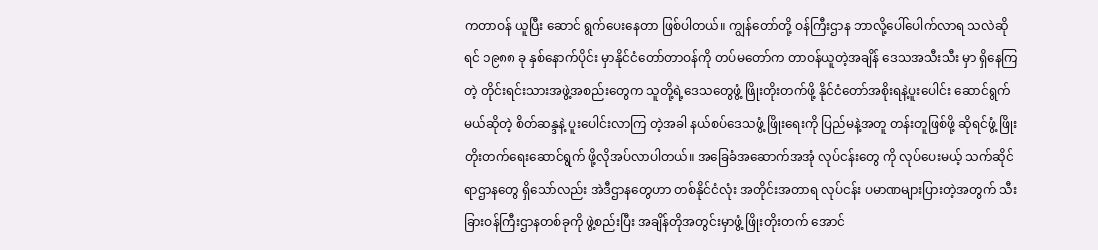ကတာဝန် ယူပြီး ဆောင် ရွက်ပေးနေတာ ဖြစ်ပါတယ်။ ကျွန်တော်တို့ ဝန်ကြီးဌာန ဘာလို့ပေါ်ပေါက်လာရ သလဲဆိုရင် ၁၉၈၈ ခု နှစ်နောက်ပိုင်း မှာနိုင်ငံတော်တာဝန်ကို တပ်မတော်က တာဝန်ယူတဲ့အချိန် ဒေသအသီးသီး မှာ ရှိနေကြ တဲ့ တိုင်းရင်းသားအဖွဲ့အစည်းတွေက သူတို့ရဲ့ဒေသတွေဖွံ့ ဖြိုးတိုးတက်ဖို့ နိုင်ငံတော်အစိုးရနဲ့ပူးပေါင်း ဆောင်ရွက် မယ်ဆိုတဲ့ စိတ်ဆန္ဒနဲ့ ပူးပေါင်းလာကြ တဲ့အခါ နယ်စပ်ဒေသဖွံ့ ဖြိုးရေးကို ပြည်မနဲ့အတူ တန်းတူဖြစ်ဖို့ ဆိုရင်ဖွံ့ ဖြိုးတိုးတက်ရေးဆောင်ရွက် ဖို့လိုအပ်လာပါတယ်။ အခြေခံအဆောက်အအုံ လုပ်ငန်းတွေ ကို လုပ်ပေးမယ့် သက်ဆိုင်ရာဌာနတွေ ရှိသော်လည်း အဲဒီဌာနတွေဟာ တစ်နိုင်ငံလုံး အတိုင်းအတာရ လုပ်ငန်း ပမာဏများပြားတဲ့အတွက် သီးခြားဝန်ကြီးဌာနတစ်ခုကို ဖွဲ့စည်းပြီး အချိန်တိုအတွင်းမှာဖွံ့ ဖြိုးတိုးတက် အောင်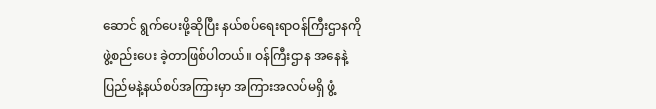ဆောင် ရွက်ပေးဖို့ဆိုပြီး နယ်စပ်ရေးရာဝန်ကြီးဌာနကို ဖွဲ့စည်းပေး ခဲ့တာဖြစ်ပါတယ်။ ဝန်ကြီးဌာန အနေနဲ့ ပြည်မနဲ့နယ်စပ်အကြားမှာ အကြားအလပ်မရှိ ဖွံ့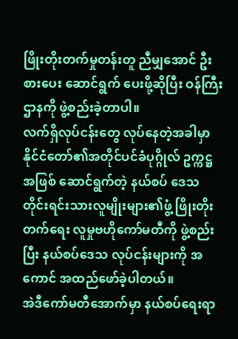ဖြိုးတိုးတက်မှုတန်းတူ ညီမျှအောင် ဦးစားပေး ဆောင်ရွက် ပေးဖို့ဆိုပြီး ဝန်ကြီးဌာနကို ဖွဲ့စည်းခဲ့တာပါ။
လက်ရှိလုပ်ငန်းတွေ လုပ်နေတဲ့အခါမှာ နိုင်ငံတော်၏အတိုင်ပင်ခံပုဂ္ဂိုလ် ဥက္ကဋ္ဌအဖြစ် ဆောင်ရွက်တဲ့ နယ်စပ် ဒေသ တိုင်းရင်းသားလူမျိုးများ၏ဖွံ့ ဖြိုးတိုးတက်ရေး လူမှုဗဟိုကော်မတီကို ဖွဲ့စည်းပြီး နယ်စပ်ဒေသ လုပ်ငန်းများကို အကောင် အထည်ဖော်ခဲ့ပါတယ်။
အဲဒီကော်မတီအောက်မှာ နယ်စပ်ရေးရာ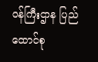ဝန်ကြီးဌာန ပြည်ထောင်စု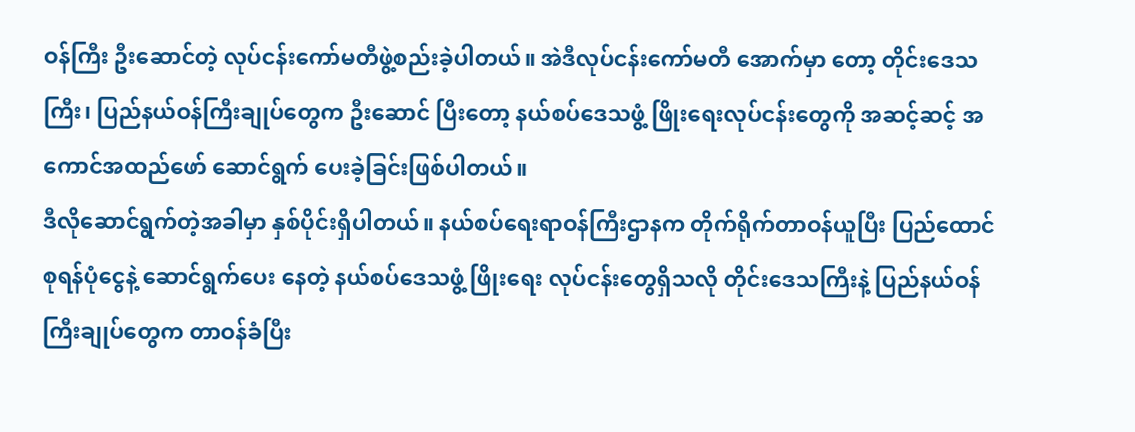ဝန်ကြီး ဦးဆောင်တဲ့ လုပ်ငန်းကော်မတီဖွဲ့စည်းခဲ့ပါတယ်။ အဲဒီလုပ်ငန်းကော်မတီ အောက်မှာ တော့ တိုင်းဒေသကြီး၊ ပြည်နယ်ဝန်ကြီးချုပ်တွေက ဦးဆောင် ပြီးတော့ နယ်စပ်ဒေသဖွံ့ ဖြိုးရေးလုပ်ငန်းတွေကို အဆင့်ဆင့် အကောင်အထည်ဖော် ဆောင်ရွက် ပေးခဲ့ခြင်းဖြစ်ပါတယ်။
ဒီလိုဆောင်ရွက်တဲ့အခါမှာ နှစ်ပိုင်းရှိပါတယ်။ နယ်စပ်ရေးရာဝန်ကြီးဌာနက တိုက်ရိုက်တာဝန်ယူပြီး ပြည်ထောင်စုရန်ပုံငွေနဲ့ ဆောင်ရွက်ပေး နေတဲ့ နယ်စပ်ဒေသဖွံ့ ဖြိုးရေး လုပ်ငန်းတွေရှိသလို တိုင်းဒေသကြီးနဲ့ ပြည်နယ်ဝန်ကြီးချုပ်တွေက တာဝန်ခံပြီး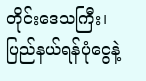တိုင်းဒေသကြီး၊ ပြည်နယ်ရန်ပုံငွေနဲ့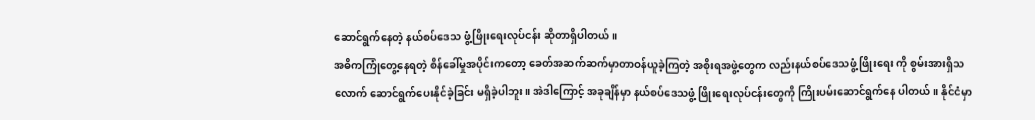ဆောင်ရွက်နေတဲ့ နယ်စပ်ဒေသ ဖွံ့ဖြိုးရေးလုပ်ငန်း ဆိုတာရှိပါတယ်။
အဓိကကြုံတွေ့နေရတဲ့ စိန်ခေါ်မှုအပိုင်းကတော့ ခေတ်အဆက်ဆက်မှာတာဝန်ယူခဲ့ကြတဲ့ အစိုးရအဖွဲ့တွေက လည်းနယ်စပ်ဒေသဖွံ့ ဖြိုးရေး ကို စွမ်းအားရှိသလောက် ဆောင်ရွက်ပေးနိုင်ခဲ့ခြင်း မရှိခဲ့ပါဘူး။ အဲဒါကြောင့် အခုချိန်မှာ နယ်စပ်ဒေသဖွံ့ ဖြိုးရေးလုပ်ငန်းတွေကို ကြိုးပမ်းဆောင်ရွက်နေ ပါတယ်။ နိုင်ငံမှာ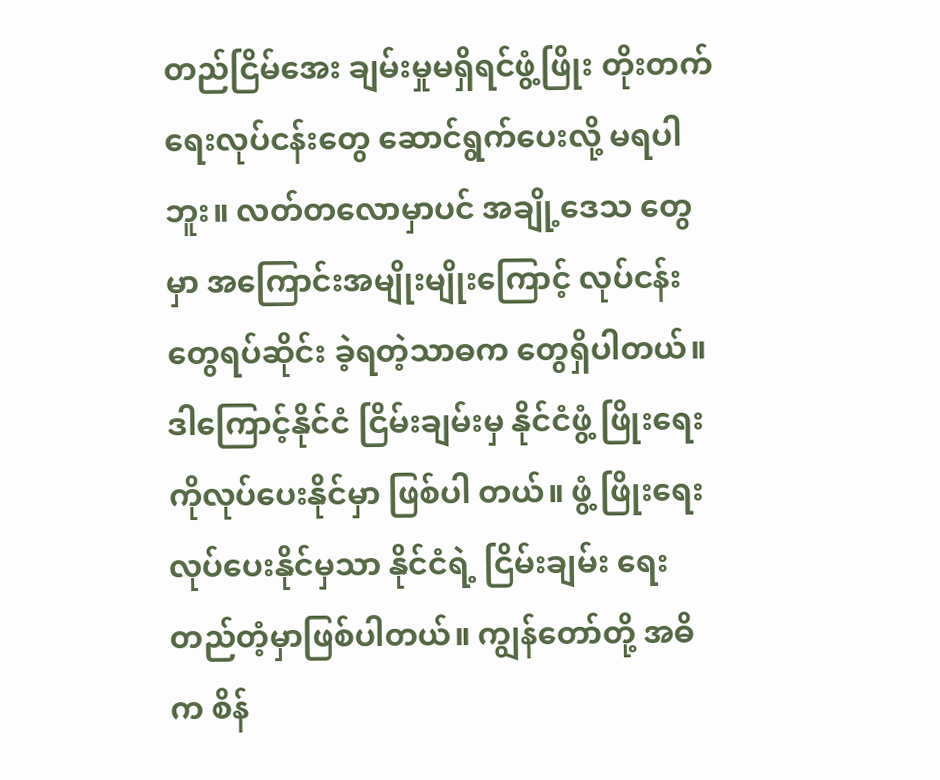တည်ငြိမ်အေး ချမ်းမှုမရှိရင်ဖွံ့ဖြိုး တိုးတက်ရေးလုပ်ငန်းတွေ ဆောင်ရွက်ပေးလို့ မရပါဘူး။ လတ်တလောမှာပင် အချို့ဒေသ တွေမှာ အကြောင်းအမျိုးမျိုးကြောင့် လုပ်ငန်းတွေရပ်ဆိုင်း ခဲ့ရတဲ့သာဓက တွေရှိပါတယ်။ ဒါကြောင့်နိုင်ငံ ငြိမ်းချမ်းမှ နိုင်ငံဖွံ့ ဖြိုးရေးကိုလုပ်ပေးနိုင်မှာ ဖြစ်ပါ တယ်။ ဖွံ့ ဖြိုးရေးလုပ်ပေးနိုင်မှသာ နိုင်ငံရဲ့ ငြိမ်းချမ်း ရေး တည်တံ့မှာဖြစ်ပါတယ်။ ကျွန်တော်တို့ အဓိက စိန်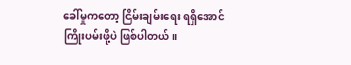ခေါ်မှုကတော့ ငြိမ်းချမ်းရေး ရရှိအောင် ကြိုးပမ်းဖို့ပဲ ဖြစ်ပါတယ်။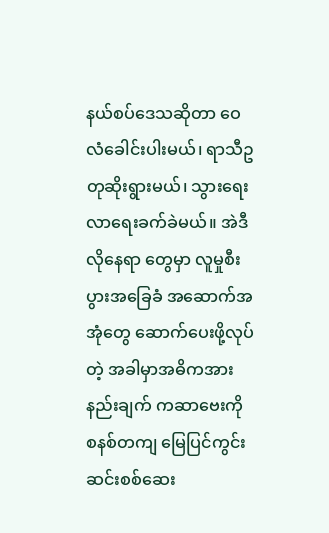နယ်စပ်ဒေသဆိုတာ ဝေလံခေါင်းပါးမယ်၊ ရာသီဥတုဆိုးရွားမယ်၊ သွားရေးလာရေးခက်ခဲမယ်။ အဲဒီလိုနေရာ တွေမှာ လူမှုစီးပွားအခြေခံ အဆောက်အအုံတွေ ဆောက်ပေးဖို့လုပ်တဲ့ အခါမှာအဓိကအားနည်းချက် ကဆာဗေးကို စနစ်တကျ မြေပြင်ကွင်းဆင်းစစ်ဆေး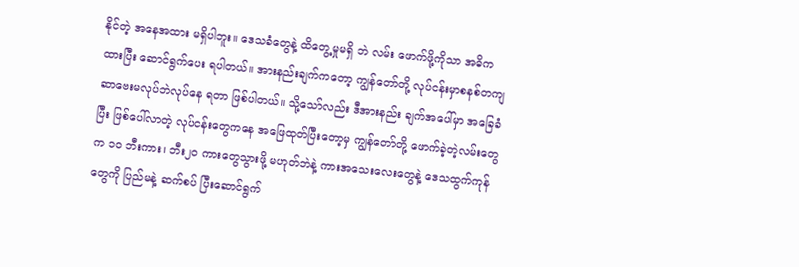နိုင်တဲ့ အနေအထား မရှိပါဘူး။ ဒေသခံတွေနဲ့ ထိတွေ့မှုမရှိ ဘဲ လမ်း ဖောက်ဖို့ကိုသာ အဓိကထားပြီး ဆောင်ရွက်ပေး ရပါတယ်။ အားနည်းချက်ကတော့ ကျွန်တော်တို့ လုပ်ငန်းမှာစနစ်တကျ ဆာဗေးမလုပ်ဘဲလုပ်နေ ရတာ ဖြစ်ပါတယ်။ သို့သော်လည်း ဒီအားနည်း ချက်အပေါ်မှာ အခြေခံပြီး ဖြစ်ပေါ်လာတဲ့ လုပ်ငန်းတွေကနေ အဖြေထုတ်ပြီးတော့မှ ကျွန်တော်တို့ ဖောက်ခဲ့တဲ့လမ်းတွေက ၁၀ ဘီးကား၊ ဘီး၂၀ ကားတွေသွားဖို့ မဟုတ်ဘဲနဲ့ ကားအသေးလေးတွေနဲ့ ဒေသထွက်ကုန်တွေကို ပြည်မနဲ့ ဆက်စပ် ပြီးဆောင်ရွက်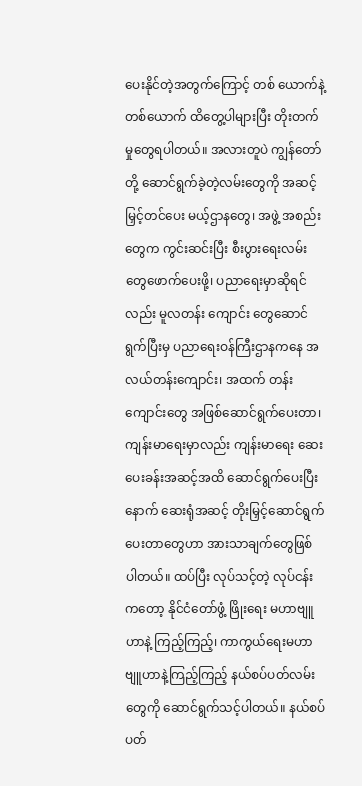ပေးနိုင်တဲ့အတွက်ကြောင့် တစ် ယောက်နဲ့ တစ်ယောက် ထိတွေ့ပါများပြီး တိုးတက် မှုတွေရပါတယ်။ အလားတူပဲ ကျွန်တော်တို့ ဆောင်ရွက်ခဲ့တဲ့လမ်းတွေကို အဆင့်မြှင့်တင်ပေး မယ့်ဌာနတွေ၊ အဖွဲ့ အစည်းတွေက ကွင်းဆင်းပြီး စီးပွားရေးလမ်းတွေဖောက်ပေးဖို့၊ ပညာရေးမှာဆိုရင်လည်း မူလတန်း ကျောင်း တွေဆောင်ရွက်ပြီးမှ ပညာရေးဝန်ကြီးဌာနကနေ အလယ်တန်းကျောင်း၊ အထက် တန်းကျောင်းတွေ အဖြစ်ဆောင်ရွက်ပေးတာ၊ ကျန်းမာရေးမှာလည်း ကျန်းမာရေး ဆေးပေးခန်းအဆင့်အထိ ဆောင်ရွက်ပေးပြီး နောက် ဆေးရုံအဆင့် တိုးမြှင့်ဆောင်ရွက် ပေးတာတွေဟာ အားသာချက်တွေဖြစ် ပါတယ်။ ထပ်ပြီး လုပ်သင့်တဲ့ လုပ်ငန်းကတော့ နိုင်ငံတော်ဖွံ့ ဖြိုးရေး မဟာဗျူဟာနဲ့ ကြည့်ကြည့်၊ ကာကွယ်ရေးမဟာ ဗျူဟာနဲ့ကြည့်ကြည့် နယ်စပ်ပတ်လမ်းတွေကို ဆောင်ရွက်သင့်ပါတယ်။ နယ်စပ်ပတ်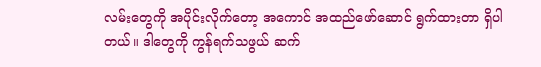လမ်းတွေကို အပိုင်းလိုက်တော့ အကောင် အထည်ဖော်ဆောင် ရွက်ထားတာ ရှိပါတယ်။ ဒါတွေကို ကွန်ရက်သဖွယ် ဆက်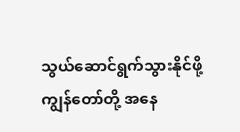သွယ်ဆောင်ရွက်သွားနိုင်ဖို့ ကျွန်တော်တို့ အနေ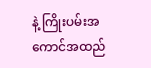နဲ့ ကြိုးပမ်းအကောင်အထည်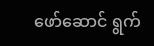ဖော်ဆောင် ရွက်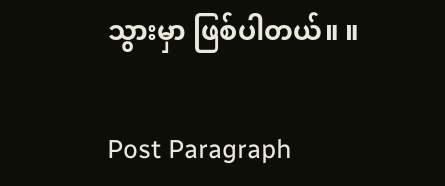သွားမှာ ဖြစ်ပါတယ်။ ။

Post Paragraph